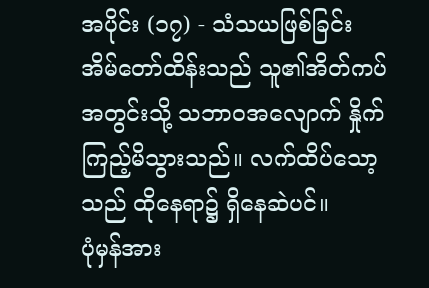အပိုင်း (၁၇) - သံသယဖြစ်ခြင်း
အိမ်တော်ထိန်းသည် သူ၏အိတ်ကပ်အတွင်းသို့ သဘာဝအလျောက် နှိုက်ကြည့်မိသွားသည်။ လက်ထိပ်သော့သည် ထိုနေရာ၌ ရှိနေဆဲပင်။
ပုံမှန်အား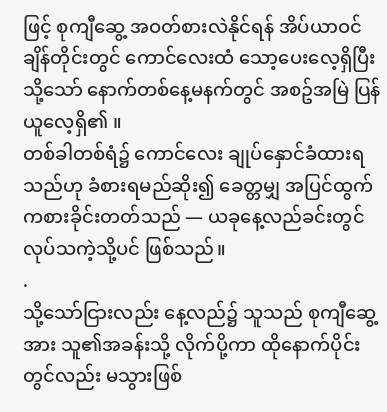ဖြင့် စုကျီဆွေ့ အဝတ်စားလဲနိုင်ရန် အိပ်ယာဝင်ချိန်တိုင်းတွင် ကောင်လေးထံ သော့ပေးလေ့ရှိပြီး သို့သော် နောက်တစ်နေ့မနက်တွင် အစဥ်အမြဲ ပြန်ယူလေ့ရှိ၏ ။
တစ်ခါတစ်ရံ၌ ကောင်လေး ချုပ်နှောင်ခံထားရသည်ဟု ခံစားရမည်ဆိုး၍ ခေတ္တမျှ အပြင်ထွက် ကစားခိုင်းတတ်သည် — ယခုနေ့လည်ခင်းတွင် လုပ်သကဲ့သို့ပင် ဖြစ်သည်။
.
သို့သော်ငြားလည်း နေ့လည်၌ သူသည် စုကျီဆွေ့အား သူ၏အခန်းသို့ လိုက်ပို့ကာ ထိုနောက်ပိုင်းတွင်လည်း မသွားဖြစ်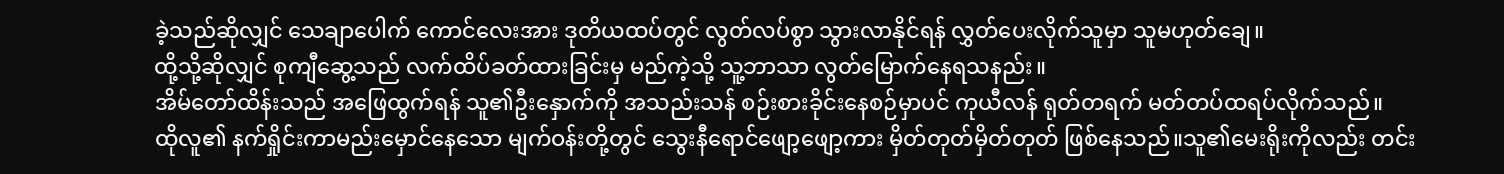ခဲ့သည်ဆိုလျှင် သေချာပေါက် ကောင်လေးအား ဒုတိယထပ်တွင် လွတ်လပ်စွာ သွားလာနိုင်ရန် လွှတ်ပေးလိုက်သူမှာ သူမဟုတ်ချေ။
ထို့သို့ဆိုလျှင် စုကျီဆွေ့သည် လက်ထိပ်ခတ်ထားခြင်းမှ မည်ကဲ့သို့ သူ့ဘာသာ လွတ်မြောက်နေရသနည်း။
အိမ်တော်ထိန်းသည် အဖြေထွက်ရန် သူ၏ဦးနှောက်ကို အသည်းသန် စဉ်းစားခိုင်းနေစဉ်မှာပင် ကုယီလန် ရုတ်တရက် မတ်တပ်ထရပ်လိုက်သည်။
ထိုလူ၏ နက်ရှိုင်းကာမည်းမှောင်နေသော မျက်ဝန်းတို့တွင် သွေးနီရောင်ဖျော့ဖျော့ကား မှိတ်တုတ်မှိတ်တုတ် ဖြစ်နေသည်။သူ၏မေးရိုးကိုလည်း တင်း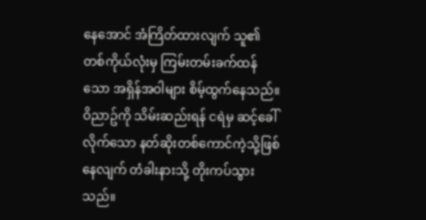နေအောင် အံကြိတ်ထားလျက် သူ၏တစ်ကိုယ်လုံးမှ ကြမ်းတမ်းခက်ထန်သော အရှိန်အဝါများ စိမ့်ထွက်နေသည်။ ဝိညာဥ်ကို သိမ်းဆည်းရန် ငရဲမှ ဆင့်ခေါ်လိုက်သော နတ်ဆိုးတစ်ကောင်ကဲ့သို့ဖြစ်နေလျက် တံခါးနားသို့ တိုးကပ်သွားသည်။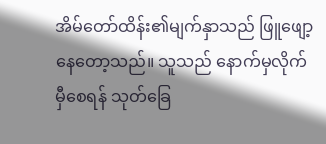အိမ်တော်ထိန်း၏မျက်နှာသည် ဖြူဖျော့နေတော့သည်။ သူသည် နောက်မှလိုက်မှီစေရန် သုတ်ခြေ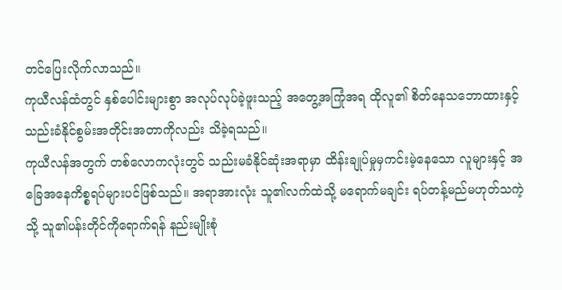တင်ပြေးလိုက်လာသည်။
ကုယီလန်ထံတွင် နှစ်ပေါင်းများစွာ အလုပ်လုပ်ခဲ့ဖူးသည့် အတွေ့အကြုံအရ ထိုလူ၏ စိတ်နေသဘောထားနှင့် သည်းခံနိုင်စွမ်းအတိုင်းအတာကိုလည်း သိခဲ့ရသည်။
ကုယီလန်အတွက် တစ်လောကလုံးတွင် သည်းမခံနိုင်ဆုံးအရာမှာ ထိန်းချုပ်မှုမှကင်းမဲ့နေသော လူများနှင့် အခြေအနေကိစ္စရပ်များပင်ဖြစ်သည်။ အရာအားလုံး သူ၏လက်ထဲသို့ မရောက်မချင်း ရပ်တန့်မည်မဟုတ်သကဲ့သို့ သူ၏ပန်းတိုင်ကိုရောက်ရန် နည်းမျိုးစုံ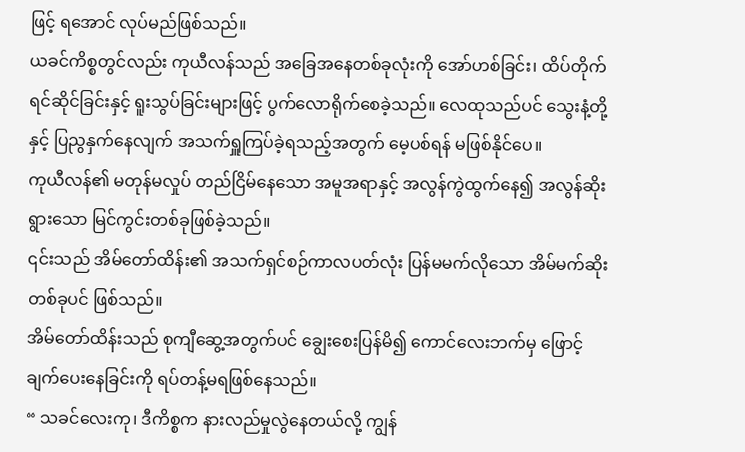ဖြင့် ရအောင် လုပ်မည်ဖြစ်သည်။
ယခင်ကိစ္စတွင်လည်း ကုယီလန်သည် အခြေအနေတစ်ခုလုံးကို အော်ဟစ်ခြင်း၊ ထိပ်တိုက်ရင်ဆိုင်ခြင်းနှင့် ရူးသွပ်ခြင်းများဖြင့် ပွက်လောရိုက်စေခဲ့သည်။ လေထုသည်ပင် သွေးနံ့တို့နှင့် ပြညွနှက်နေလျက် အသက်ရှူကြပ်ခဲ့ရသည့်အတွက် မေ့ပစ်ရန် မဖြစ်နိုင်ပေ။
ကုယီလန်၏ မတုန်မလှုပ် တည်ငြိမ်နေသော အမူအရာနှင့် အလွန်ကွဲထွက်နေ၍ အလွန်ဆိုးရွားသော မြင်ကွင်းတစ်ခုဖြစ်ခဲ့သည်။
၎င်းသည် အိမ်တော်ထိန်း၏ အသက်ရှင်စဉ်ကာလပတ်လုံး ပြန်မမက်လိုသော အိမ်မက်ဆိုးတစ်ခုပင် ဖြစ်သည်။
အိမ်တော်ထိန်းသည် စုကျီဆွေ့အတွက်ပင် ချွေးစေးပြန်မိ၍ ကောင်လေးဘက်မှ ဖြောင့်ချက်ပေးနေခြင်းကို ရပ်တန့်မရဖြစ်နေသည်။
“ သခင်လေးကု၊ ဒီကိစ္စက နားလည်မှုလွဲနေတယ်လို့ ကျွန်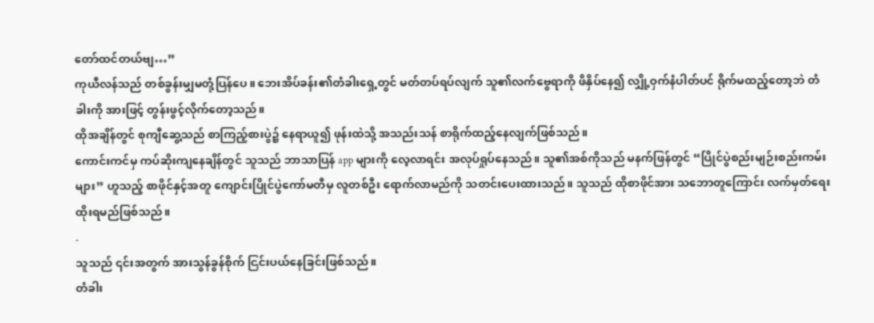တော်ထင်တယ်ဗျ…”
ကုယီလန်သည် တစ်ခွန်းမျှမတုံ့ပြန်ပေ။ ဘေးအိပ်ခန်း၏တံခါးရှေ့တွင် မတ်တပ်ရပ်လျက် သူ၏လက်ဗွေရာကို ဖိနှိပ်နေ၍ လျှို့ဝှက်နံပါတ်ပင် ရိုက်မထည့်တော့ဘဲ တံခါးကို အားဖြင့် တွန်းဖွင့်လိုက်တော့သည်။
ထိုအချိန်တွင် စုကျီဆွေ့သည် စာကြည့်စားပွဲ၌ နေရာယူ၍ ဖုန်းထဲသို့ အသည်းသန် စာရိုက်ထည့်နေလျက်ဖြစ်သည်။
ကောင်းကင်မှ ကပ်ဆိုးကျနေချိန်တွင် သူသည် ဘာသာပြန် app များကို လေ့လာရင်း အလုပ်ရှုပ်နေသည်။ သူ၏အစ်ကိုသည် မနက်ဖြန်တွင် “ပြိုင်ပွဲစည်းမျဉ်းစည်းကမ်းများ” ဟူသည့် စာဖိုင်နှင့်အတူ ကျောင်းပြိုင်ပွဲကော်မတီမှ လူတစ်ဦး ရောက်လာမည်ကို သတင်းပေးထားသည်။ သူသည် ထိုစာဖိုင်အား သဘောတူကြောင်း လက်မှတ်ရေးထိုးရမည်ဖြစ်သည်။
.
သူသည် ၎င်းအတွက် အားသွန်ခွန်စိုက် ငြင်းပယ်နေခြင်းဖြစ်သည်။
တံခါး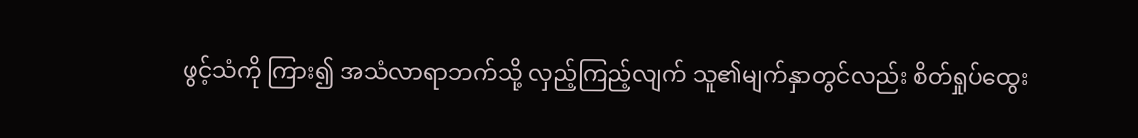ဖွင့်သံကို ကြား၍ အသံလာရာဘက်သို့ လှည့်ကြည့်လျက် သူ၏မျက်နှာတွင်လည်း စိတ်ရှုပ်ထွေး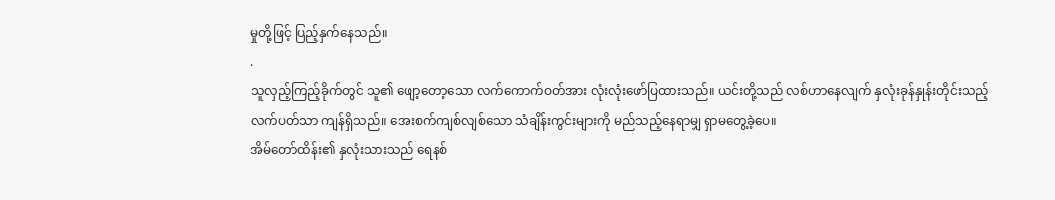မှုတို့ဖြင့် ပြည့်နှက်နေသည်။
.
သူလှည့်ကြည့်ခိုက်တွင် သူ၏ ဖျော့တော့သော လက်ကောက်ဝတ်အား လုံးလုံးဖော်ပြထားသည်။ ယင်းတို့သည် လစ်ဟာနေလျက် နှလုံးခုန်နှုန်းတိုင်းသည့် လက်ပတ်သာ ကျန်ရှိသည်။ အေးစက်ကျစ်လျစ်သော သံချိန်းကွင်းများကို မည်သည့်နေရာမျှ ရှာမတွေ့ခဲ့ပေ။
အိမ်တော်ထိန်း၏ နှလုံးသားသည် ရေနစ်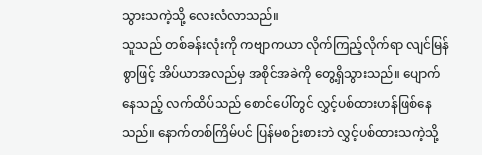သွားသကဲ့သို့ လေးလံလာသည်။
သူသည် တစ်ခန်းလုံးကို ကဗျာကယာ လိုက်ကြည့်လိုက်ရာ လျင်မြန်စွာဖြင့် အိပ်ယာအလည်မှ အစိုင်အခဲကို တွေ့ရှိသွားသည်။ ပျောက်နေသည့် လက်ထိပ်သည် စောင်ပေါ်တွင် လွှင့်ပစ်ထားဟန်ဖြစ်နေသည်။ နောက်တစ်ကြိမ်ပင် ပြန်မစဉ်းစားဘဲ လွှင့်ပစ်ထားသကဲ့သို့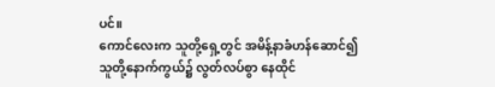ပင်။
ကောင်လေးက သူတို့ရှေ့တွင် အမိန့်နာခံဟန်ဆောင်၍ သူတို့နောက်ကွယ်၌ လွတ်လပ်စွာ နေထိုင်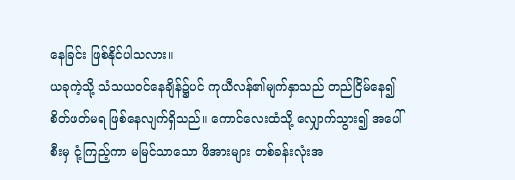နေခြင်း ဖြစ်နိုင်ပါသလား။
ယခုကဲ့သို့ သံသယဝင်နေချိန်၌ပင် ကုယီလန်၏မျက်နှာသည် တည်ငြိမ်နေ၍ စိတ်ဖတ်မရ ဖြစ်နေလျက်ရှိသည်။ ကောင်လေးထံသို့ လျှောက်သွား၍ အပေါ်စီးမှ ငုံ့ကြည့်ကာ မမြင်သာသော ဖိအားများ တစ်ခန်းလုံးအ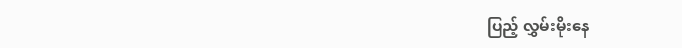ပြည့် လွှမ်းမိုးနေ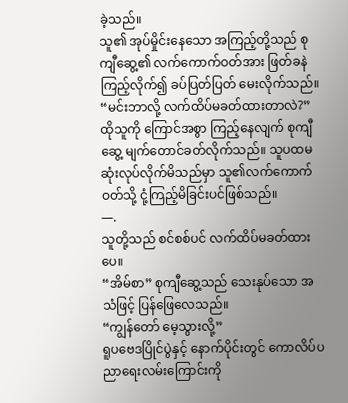ခဲ့သည်။
သူ၏ အုပ်မှိုင်းနေသော အကြည့်တို့သည် စုကျီဆွေ့၏ လက်ကောက်ဝတ်အား ဖြတ်ခနဲ ကြည့်လိုက်၍ ခပ်ပြတ်ပြတ် မေးလိုက်သည်။
“မင်းဘာလို့ လက်ထိပ်မခတ်ထားတာလဲ?”
ထိုသူကို ကြောင်အစွာ ကြည့်နေလျက် စုကျီဆွေ့ မျက်တောင်ခတ်လိုက်သည်။ သူပထမဆုံးလုပ်လိုက်မိသည်မှာ သူ၏လက်ကောက်ဝတ်သို့ ငုံ့ကြည့်မိခြင်းပင်ဖြစ်သည်။
—.
သူတို့သည် စင်စစ်ပင် လက်ထိပ်မခတ်ထားပေ။
“အိမ်စာ” စုကျီဆွေ့သည် သေးနုပ်သော အသံဖြင့် ပြန်ဖြေလေသည်။
“ကျွန်တော် မေ့သွားလို့”
ရူပဗေဒပြိုင်ပွဲနှင့် နောက်ပိုင်းတွင် ကောလိပ်ပညာရေးလမ်းကြောင်းကို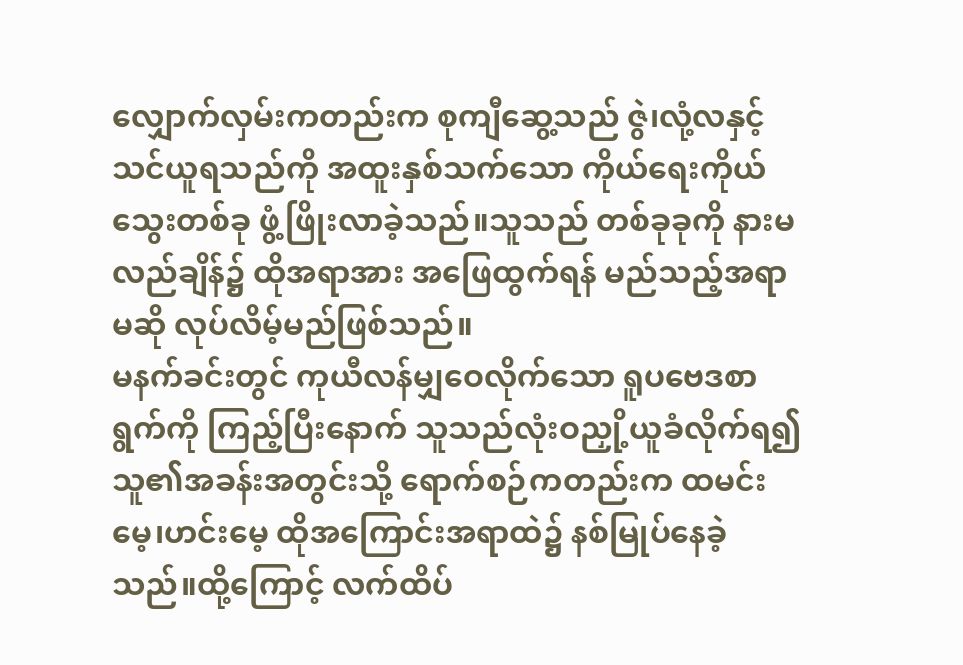လျှောက်လှမ်းကတည်းက စုကျီဆွေ့သည် ဇွဲ၊လုံ့လနှင့် သင်ယူရသည်ကို အထူးနှစ်သက်သော ကိုယ်ရေးကိုယ်သွေးတစ်ခု ဖွံ့ဖြိုးလာခဲ့သည်။သူသည် တစ်ခုခုကို နားမလည်ချိန်၌ ထိုအရာအား အဖြေထွက်ရန် မည်သည့်အရာမဆို လုပ်လိမ့်မည်ဖြစ်သည်။
မနက်ခင်းတွင် ကုယီလန်မျှဝေလိုက်သော ရူပဗေဒစာရွက်ကို ကြည့်ပြီးနောက် သူသည်လုံးဝညှို့ယူခံလိုက်ရ၍ သူ၏အခန်းအတွင်းသို့ ရောက်စဉ်ကတည်းက ထမင်းမေ့၊ဟင်းမေ့ ထိုအကြောင်းအရာထဲ၌ နစ်မြုပ်နေခဲ့သည်။ထို့ကြောင့် လက်ထိပ်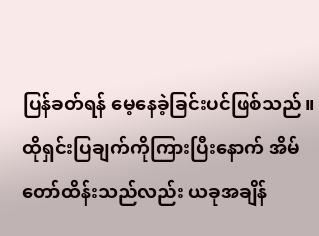ပြန်ခတ်ရန် မေ့နေခဲ့ခြင်းပင်ဖြစ်သည်။
ထိုရှင်းပြချက်ကိုကြားပြီးနောက် အိမ်တော်ထိန်းသည်လည်း ယခုအချိန်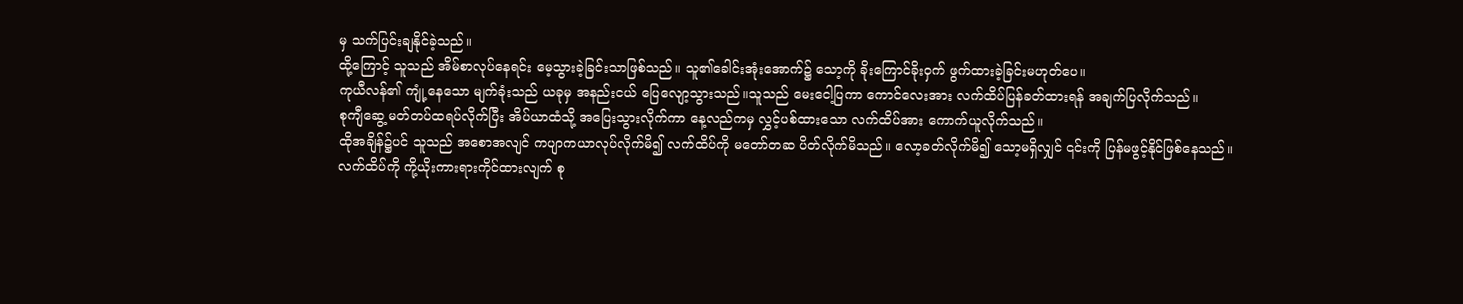မှ သက်ပြင်းချနိုင်ခဲ့သည်။
ထို့ကြောင့် သူသည် အိမ်စာလုပ်နေရင်း မေ့သွားခဲ့ခြင်းသာဖြစ်သည်။ သူ၏ခေါင်းအုံးအောက်၌ သော့ကို ခိုးကြောင်ခိုးဝှက် ဖွက်ထားခဲ့ခြင်းမဟုတ်ပေ။
ကုယီလန်၏ ကျုံ့နေသော မျက်ခုံးသည် ယခုမှ အနည်းငယ် ပြေလျော့သွားသည်။သူသည် မေးငေါ့ပြကာ ကောင်လေးအား လက်ထိပ်ပြန်ခတ်ထားရန် အချက်ပြလိုက်သည်။
စုကျီဆွေ့ မတ်တပ်ထရပ်လိုက်ပြီး အိပ်ယာထံသို့ အပြေးသွားလိုက်ကာ နေ့လည်ကမှ လွှင့်ပစ်ထားသော လက်ထိပ်အား ကောက်ယူလိုက်သည်။
ထိုအချိန်၌ပင် သူသည် အစောအလျင် ကပျာကယာလုပ်လိုက်မိ၍ လက်ထိပ်ကို မတော်တဆ ပိတ်လိုက်မိသည်။ လော့ခတ်လိုက်မိ၍ သော့မရှိလျှင် ၎င်းကို ပြန်မဖွင့်နိုင်ဖြစ်နေသည်။
လက်ထိပ်ကို ကို့ယိုးကားရားကိုင်ထားလျက် စု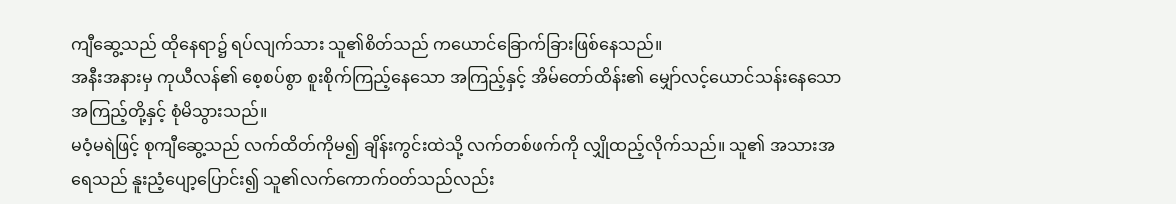ကျီဆွေ့သည် ထိုနေရာ၌ ရပ်လျက်သား သူ၏စိတ်သည် ကယောင်ခြောက်ခြားဖြစ်နေသည်။
အနီးအနားမှ ကုယီလန်၏ စေ့စပ်စွာ စူးစိုက်ကြည့်နေသော အကြည့်နှင့် အိမ်တော်ထိန်း၏ မျှော်လင့်ယောင်သန်းနေသော အကြည့်တို့နှင့် စုံမိသွားသည်။
မဝံ့မရဲဖြင့် စုကျီဆွေ့သည် လက်ထိတ်ကိုမ၍ ချိန်းကွင်းထဲသို့ လက်တစ်ဖက်ကို လျှိုထည့်လိုက်သည်။ သူ၏ အသားအရေသည် နူးညံ့ပျော့ပြောင်း၍ သူ၏လက်ကောက်ဝတ်သည်လည်း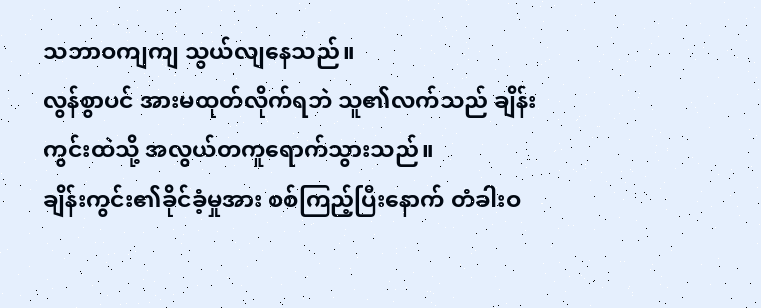သဘာဝကျကျ သွယ်လျနေသည်။
လွန်စွာပင် အားမထုတ်လိုက်ရဘဲ သူ၏လက်သည် ချိန်းကွင်းထဲသို့ အလွယ်တကူရောက်သွားသည်။
ချိန်းကွင်း၏ခိုင်ခံ့မှုအား စစ်ကြည့်ပြီးနောက် တံခါးဝ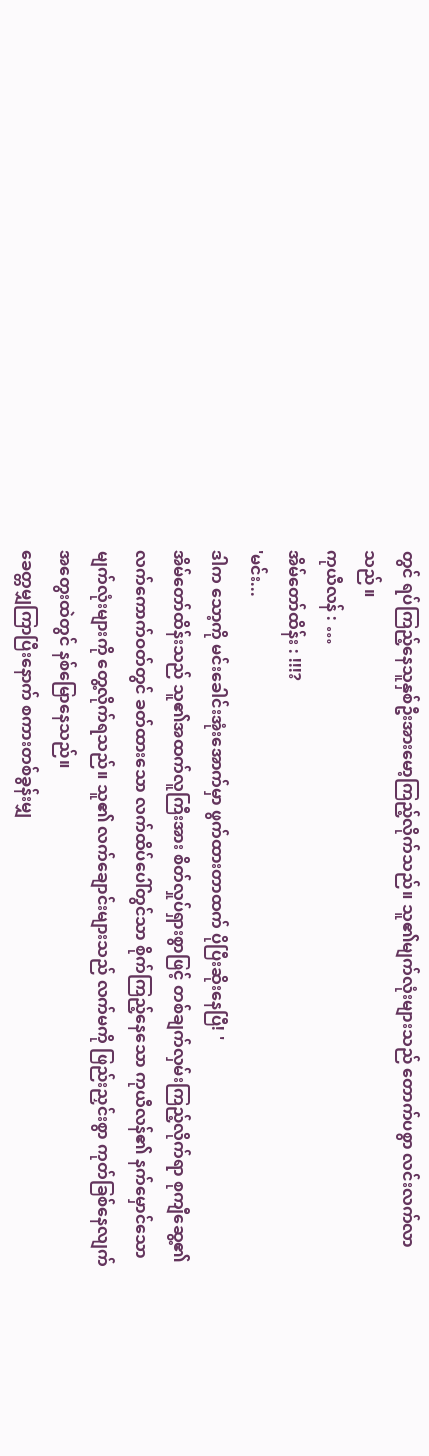တွင် ရပ်ကြည့်နေသူနှစ်ဦးအားမော့ကြည့်လိုက်သည်။ သူ၏မျက်လုံးများသည် တောက်ပစွာ လင်းလက်လာသည် ။
ကုယီလန် : …
အိမ်တော်ထိန်း : !!!?
'မင်း...
ဒါက သော့ကို မင်းခေါင်းအုံးအောက်မှာ ဖွက်ထားတာထက် ပိုပြီးဆိုးနေပြီ! '
အိမ်တော်ထိန်းသည် သူ၏အထက်လူကြီးအား စိတ်လှုပ်ရှားစွာဖြင့် တစ်ချက်လှမ်းကြည့်လိုက်ရာ စုကျီဆွေ့၏ လက်ကောက်ဝတ်တွင် ခတ်ထားသော လက်ထိပ်ပေါ်တွင်သာ စိုက်ကြည့်နေသော ကုယီလန်၏ နက်မှောင်သော မျက်လုံးများကို တွေ့လိုက်ရသည်။ သူ၏ လက်ချောင်းများသည် လက်မကို ဖြည်းညှင်းစွာ ကုတ်ခြစ်နေလျက် အတွေးထဲတွင် နစ်မြောနေသည်။
ခေတ္တမျှကြာပြီးနောက် စကားတစ်ခွန်းမျှ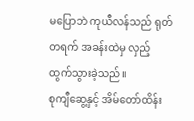မပြောဘဲ ကုယီလန်သည် ရုတ်တရက် အခန်းထဲမှ လှည့်ထွက်သွားခဲ့သည်။
စုကျီဆွေ့နှင့် အိမ်တော်ထိန်း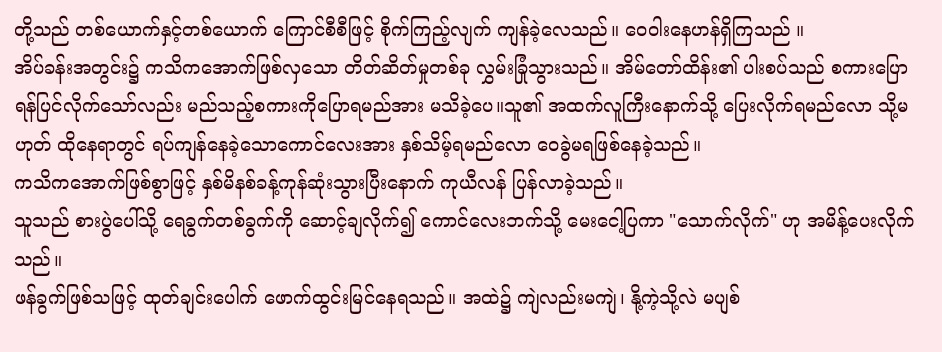တို့သည် တစ်ယောက်နှင့်တစ်ယောက် ကြောင်စီစီဖြင့် စိုက်ကြည့်လျက် ကျန်ခဲ့လေသည်။ ဝေဝါးနေဟန်ရှိကြသည် ။
အိပ်ခန်းအတွင်း၌ ကသိကအောက်ဖြစ်လှသော တိတ်ဆိတ်မှုတစ်ခု လွှမ်းခြုံသွားသည်။ အိမ်တော်ထိန်း၏ ပါးစပ်သည် စကားပြောရန်ပြင်လိုက်သော်လည်း မည်သည့်စကားကိုပြောရမည်အား မသိခဲ့ပေ။သူ၏ အထက်လူကြီးနောက်သို့ ပြေးလိုက်ရမည်လော သို့မဟုတ် ထိုနေရာတွင် ရပ်ကျန်နေခဲ့သောကောင်လေးအား နှစ်သိမ့်ရမည်လော ဝေခွဲမရဖြစ်နေခဲ့သည်။
ကသိကအောက်ဖြစ်စွာဖြင့် နှစ်မိနစ်ခန့်ကုန်ဆုံးသွားပြီးနောက် ကုယီလန် ပြန်လာခဲ့သည်။
သူသည် စားပွဲပေါ်သို့ ရေခွက်တစ်ခွက်ကို ဆောင့်ချလိုက်၍ ကောင်လေးဘက်သို့ မေးငေါ့ပြကာ "သောက်လိုက်" ဟု အမိန့်ပေးလိုက်သည်။
ဖန်ခွက်ဖြစ်သဖြင့် ထုတ်ချင်းပေါက် ဖောက်ထွင်းမြင်နေရသည်။ အထဲ၌ ကျဲလည်းမကျဲ၊ နို့ကဲ့သို့လဲ မပျစ်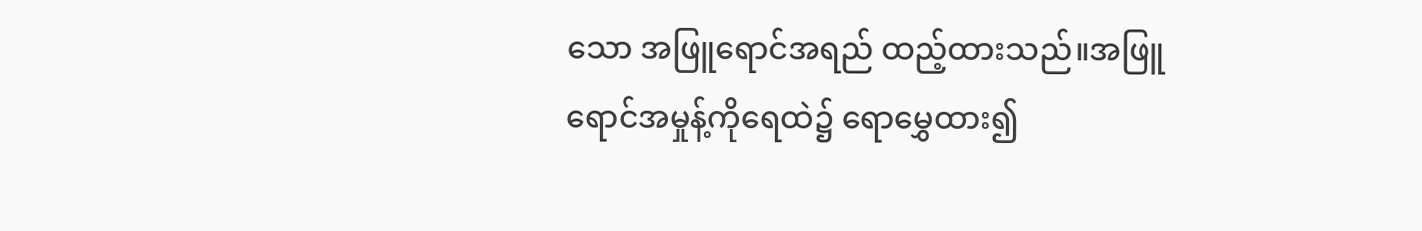သော အဖြူရောင်အရည် ထည့်ထားသည်။အဖြူရောင်အမှုန့်ကိုရေထဲ၌ ရောမွှေထား၍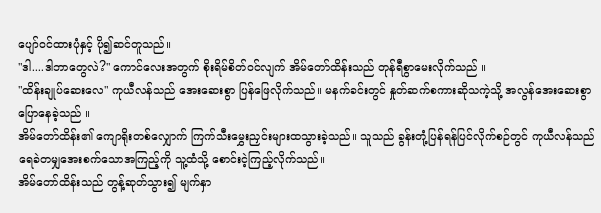ပျော်ဝင်ထားပုံနှင့် ပို၍ဆင်တူသည်။
"ဒါ....ဒါဘာတွေလဲ?" ကောင်လေးအတွက် စိုးရိမ်စိတ်ဝင်လျက် အိမ်တော်ထိန်းသည် တုန်ရီစွာမေးလိုက်သည် ။
"ထိန်းချုပ်ဆေးလေ" ကုယီလန်သည် အေးဆေးစွာ ပြန်ဖြေလိုက်သည်။ မနက်ခင်းတွင် နှုတ်ဆက်စကားဆိုသကဲ့သို့ အလွန်အေးဆေးစွာ ပြောနေခဲ့သည် ။
အိမ်တော်ထိန်း၏ ကျောရိုးတစ်လျှောက် ကြက်သီးမွှေးညှင်းများထသွားခဲ့သည်။ သူသည် ခွန်းတုံ့ပြန်ရန်ပြင်လိုက်စဉ်တွင် ကုယီလန်သည် ရေခဲတမျှအေးစက်သောအကြည့်ကို သူ့ထံသို့ စောင်းငဲ့ကြည့်လိုက်သည်။
အိမ်တော်ထိန်းသည် တွန့်ဆုတ်သွား၍ မျက်နှာ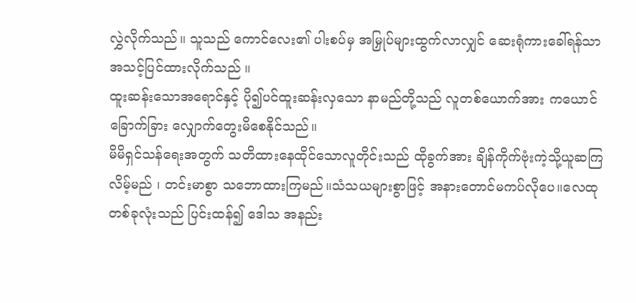လွှဲလိုက်သည်။ သူသည် ကောင်လေး၏ ပါးစပ်မှ အမြှုပ်များထွက်လာလျှင် ဆေးရုံကားခေါ်ရန်သာ အသင့်ပြင်ထားလိုက်သည် ။
ထူးဆန်းသောအရောင်နှင့် ပို၍ပင်ထူးဆန်းလှသော နာမည်တို့သည် လူတစ်ယောက်အား ကယောင်ခြောက်ခြား လျှောက်တွေးမိစေနိုင်သည်။
မိမိရှင်သန်ရေးအတွက် သတိထားနေထိုင်သောလူတိုင်းသည် ထိုခွက်အား ချိန်ကိုက်ဗုံးကဲ့သို့ယူဆကြလိမ့်မည် ၊ တင်းမာစွာ သဘောထားကြမည်။သံသယများစွာဖြင့် အနားတောင်မကပ်လိုပေ။လေထုတစ်ခုလုံးသည် ပြင်းထန်၍ ဒေါသ အနည်း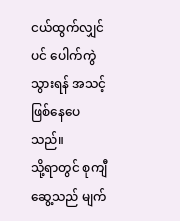ငယ်ထွက်လျှင်ပင် ပေါက်ကွဲသွားရန် အသင့်ဖြစ်နေပေသည်။
သို့ရာတွင် စုကျီဆွေ့သည် မျက်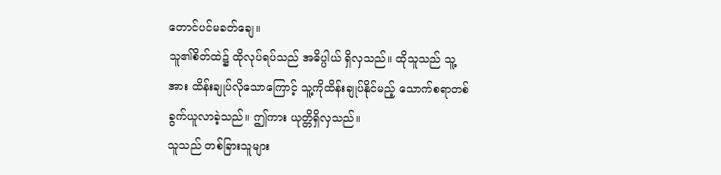တောင်ပင်မခတ်ချေ။
သူ၏စိတ်ထဲ၌ ထိုလုပ်ရပ်သည် အဓိပ္ပါယ် ရှိလှသည်။ ထိုသူသည် သူ့အား ထိန်းချုပ်လိုသောကြောင့် သူ့ကိုထိန်းချုပ်နိုင်မည့် သောက်စရာတစ်ခွက်ယူလာခဲ့သည်။ ဤကား ယုတ္တိရှိလှသည်။
သူသည် တစ်ခြားသူများ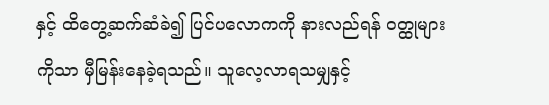နှင့် ထိတွေ့ဆက်ဆံခဲ၍ ပြင်ပလောကကို နားလည်ရန် ဝတ္ထုများကိုသာ မှီမြန်းနေခဲ့ရသည်။ သူလေ့လာရသမျှနှင့်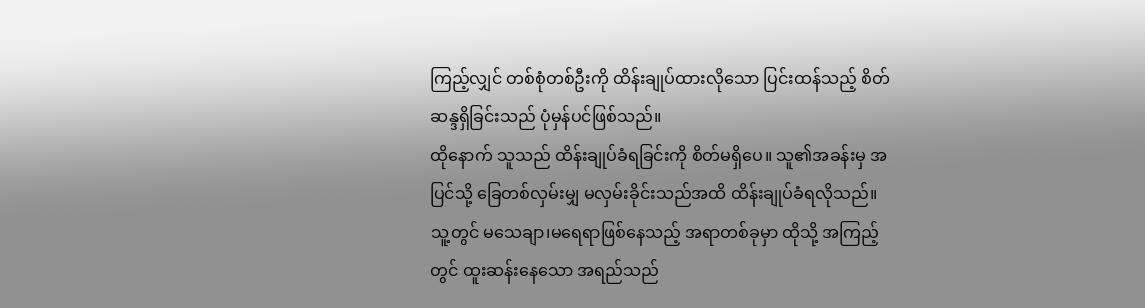ကြည့်လျှင် တစ်စုံတစ်ဦးကို ထိန်းချုပ်ထားလိုသော ပြင်းထန်သည့် စိတ်ဆန္ဒရှိခြင်းသည် ပုံမှန်ပင်ဖြစ်သည်။
ထိုနောက် သူသည် ထိန်းချုပ်ခံရခြင်းကို စိတ်မရှိပေ။ သူ၏အခန်းမှ အပြင်သို့ ခြေတစ်လှမ်းမျှ မလှမ်းခိုင်းသည်အထိ ထိန်းချုပ်ခံရလိုသည်။
သူ့တွင် မသေချာ၊မရေရာဖြစ်နေသည့် အရာတစ်ခုမှာ ထိုသို့ အကြည့်တွင် ထူးဆန်းနေသော အရည်သည်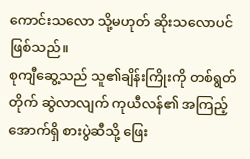ကောင်းသလော သို့မဟုတ် ဆိုးသလောပင်ဖြစ်သည်။
စုကျီဆွေ့သည် သူ၏ချိန်းကြိုးကို တစ်ရွတ်တိုက် ဆွဲလာလျက် ကုယီလန်၏ အကြည့်အောက်ရှိ စားပွဲဆီသို့ ဖြေး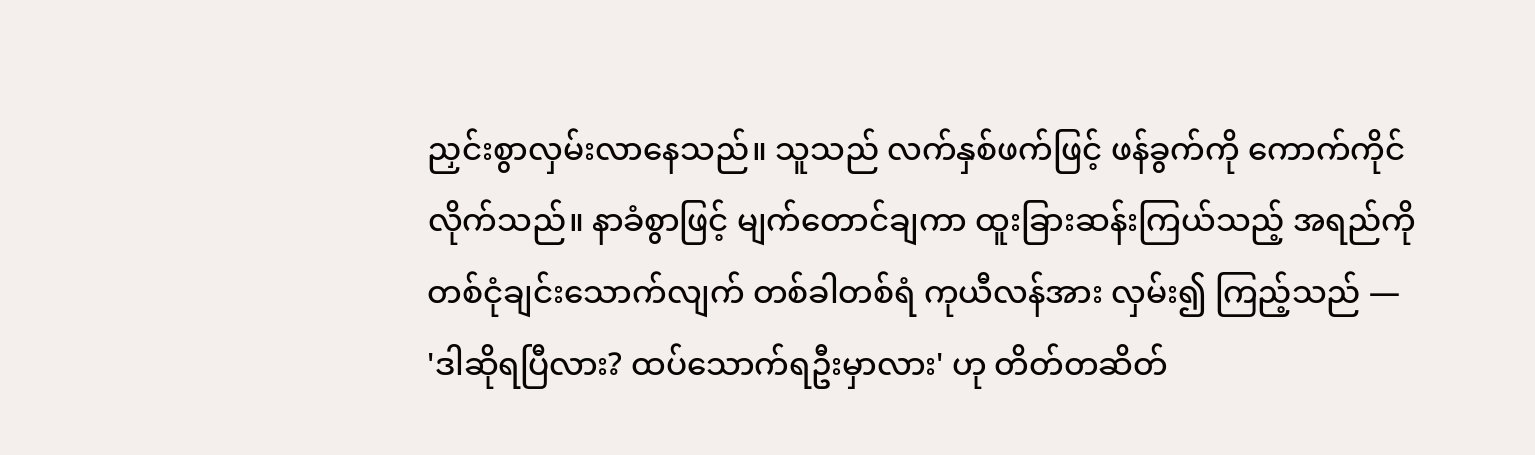ညှင်းစွာလှမ်းလာနေသည်။ သူသည် လက်နှစ်ဖက်ဖြင့် ဖန်ခွက်ကို ကောက်ကိုင်လိုက်သည်။ နာခံစွာဖြင့် မျက်တောင်ချကာ ထူးခြားဆန်းကြယ်သည့် အရည်ကို တစ်ငုံချင်းသောက်လျက် တစ်ခါတစ်ရံ ကုယီလန်အား လှမ်း၍ ကြည့်သည် —
'ဒါဆိုရပြီလား? ထပ်သောက်ရဦးမှာလား' ဟု တိတ်တဆိတ်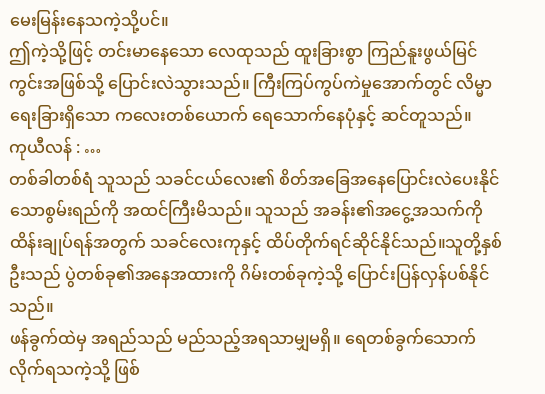မေးမြန်းနေသကဲ့သို့ပင်။
ဤကဲ့သို့ဖြင့် တင်းမာနေသော လေထုသည် ထူးခြားစွာ ကြည်နူးဖွယ်မြင်ကွင်းအဖြစ်သို့ ပြောင်းလဲသွားသည်။ ကြီးကြပ်ကွပ်ကဲမှုအောက်တွင် လိမ္မာရေးခြားရှိသော ကလေးတစ်ယောက် ရေသောက်နေပုံနှင့် ဆင်တူသည်။
ကုယီလန် : …
တစ်ခါတစ်ရံ သူသည် သခင်ငယ်လေး၏ စိတ်အခြေအနေပြောင်းလဲပေးနိုင်သောစွမ်းရည်ကို အထင်ကြီးမိသည်။ သူသည် အခန်း၏အငွေ့အသက်ကို ထိန်းချုပ်ရန်အတွက် သခင်လေးကုနှင့် ထိပ်တိုက်ရင်ဆိုင်နိုင်သည်။သူတို့နှစ်ဦးသည် ပွဲတစ်ခု၏အနေအထားကို ဂိမ်းတစ်ခုကဲ့သို့ ပြောင်းပြန်လှန်ပစ်နိုင်သည်။
ဖန်ခွက်ထဲမှ အရည်သည် မည်သည့်အရသာမျှမရှိ။ ရေတစ်ခွက်သောက်လိုက်ရသကဲ့သို့ ဖြစ်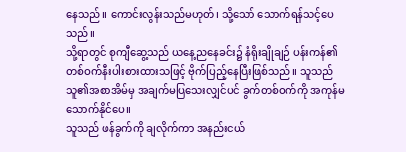နေသည်။ ကောင်းလွန်းသည်မဟုတ်၊ သို့သော် သောက်ရန်သင့်ပေသည်။
သို့ရာတွင် စုကျီဆွေ့သည် ယနေ့ညနေခင်း၌ နံရိုးချိုချဉ် ပန်းကန်၏ တစ်ဝက်နီးပါးစားထားသဖြင့် ဗိုက်ပြည့်နေပြီးဖြစ်သည်။ သူသည် သူ၏အစာအိမ်မှ အချက်မပြသေးလျှင်ပင် ခွက်တစ်ဝက်ကို အကုန်မသောက်နိုင်ပေ။
သူသည် ဖန်ခွက်ကို ချလိုက်ကာ အနည်းငယ်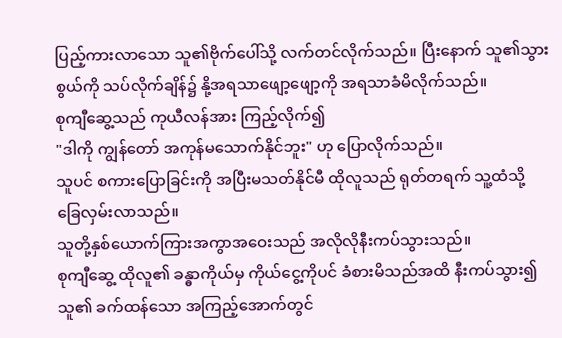ပြည့်ကားလာသော သူ၏ဗိုက်ပေါ်သို့ လက်တင်လိုက်သည်။ ပြီးနောက် သူ၏သွားစွယ်ကို သပ်လိုက်ချိန်၌ နို့အရသာဖျော့ဖျော့ကို အရသာခံမိလိုက်သည်။
စုကျီဆွေ့သည် ကုယီလန်အား ကြည့်လိုက်၍
"ဒါကို ကျွန်တော် အကုန်မသောက်နိုင်ဘူး" ဟု ပြောလိုက်သည်။
သူပင် စကားပြောခြင်းကို အပြီးမသတ်နိုင်မီ ထိုလူသည် ရုတ်တရက် သူ့ထံသို့ ခြေလှမ်းလာသည်။
သူတို့နှစ်ယောက်ကြားအကွာအဝေးသည် အလိုလိုနီးကပ်သွားသည်။
စုကျီဆွေ့ ထိုလူ၏ ခန္ဓာကိုယ်မှ ကိုယ်ငွေ့ကိုပင် ခံစားမိသည်အထိ နီးကပ်သွား၍ သူ၏ ခက်ထန်သော အကြည့်အောက်တွင်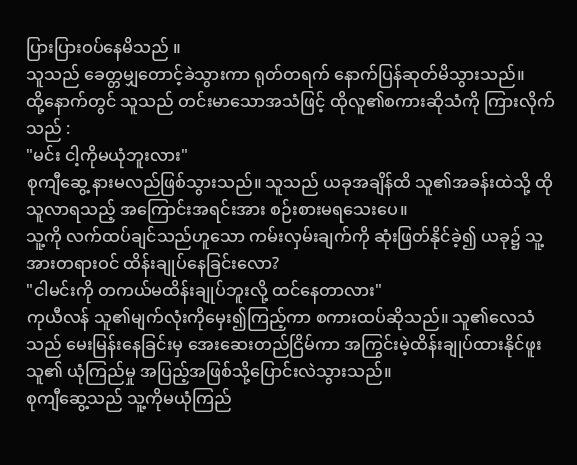ပြားပြားဝပ်နေမိသည် ။
သူသည် ခေတ္တမျှတောင့်ခဲသွားကာ ရုတ်တရက် နောက်ပြန်ဆုတ်မိသွားသည်။
ထို့နောက်တွင် သူသည် တင်းမာသောအသံဖြင့် ထိုလူ၏စကားဆိုသံကို ကြားလိုက်သည် :
"မင်း ငါ့ကိုမယုံဘူးလား"
စုကျီဆွေ့ နားမလည်ဖြစ်သွားသည်။ သူသည် ယခုအချိန်ထိ သူ၏အခန်းထဲသို့ ထိုသူလာရသည့် အကြောင်းအရင်းအား စဉ်းစားမရသေးပေ။
သူ့ကို လက်ထပ်ချင်သည်ဟူသော ကမ်းလှမ်းချက်ကို ဆုံးဖြတ်နိုင်ခဲ့၍ ယခု၌ သူ့အားတရားဝင် ထိန်းချုပ်နေခြင်းလော?
"ငါမင်းကို တကယ်မထိန်းချုပ်ဘူးလို့ ထင်နေတာလား"
ကုယီလန် သူ၏မျက်လုံးကိုမှေး၍ကြည့်ကာ စကားထပ်ဆိုသည်။ သူ၏လေသံသည် မေးမြန်းနေခြင်းမှ အေးဆေးတည်ငြိမ်ကာ အကြွင်းမဲ့ထိန်းချုပ်ထားနိုင်ဖူးသူ၏ ယုံကြည်မှု အပြည့်အဖြစ်သို့ပြောင်းလဲသွားသည်။
စုကျီဆွေ့သည် သူ့ကိုမယုံကြည်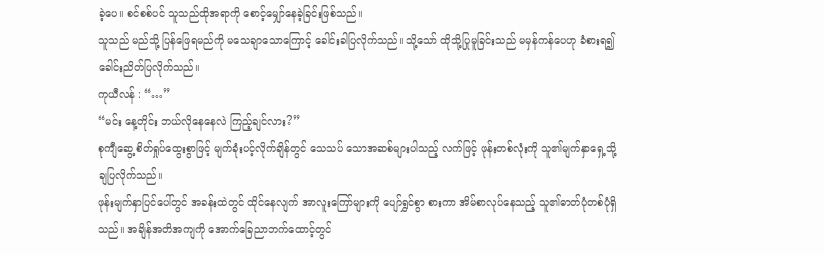ခဲ့ပေ။ စင်စစ်ပင် သူသည်ထိုအရာကို စောင့်မျှော်နေခဲ့ခြင်းဖြစ်သည်။
သူသည် မည်သို့ ပြန်ဖြေရမည်ကို မသေချာသောကြောင့် ခေါင်းခါပြလိုက်သည်။ သို့သော် ထိုသို့ပြုမူခြင်းသည် မမှန်ကန်ပေဟု ခံစားရ၍ ခေါင်းညိတ်ပြလိုက်သည်။
ကုယီလန် : “…”
“မင်း နေ့တိုင်း ဘယ်လိုနေနေလဲ ကြည့်ချင်လား?”
စုကျီဆွေ့ စိတ်ရှုပ်ထွေးစွာဖြင့် မျက်ခုံးပင့်လိုက်ချိန်တွင် သေသပ် သောအဆစ်များပါသည့် လက်ဖြင့် ဖုန်းတစ်လုံးကို သူ၏မျက်နှာရှေ့သို့ ချပြလိုက်သည်။
ဖုန်းမျက်နှာပြင်ပေါ်တွင် အခန်းထဲတွင် ထိုင်နေလျက် အာလူးကြော်များကို ပျော်ရွှင်စွာ စားကာ အိမ်စာလုပ်နေသည့် သူ၏ဓာတ်ပုံတစ်ပုံရှိသည်။ အချိန်အတိအကျကို အောက်ခြေညာဘက်ထောင့်တွင်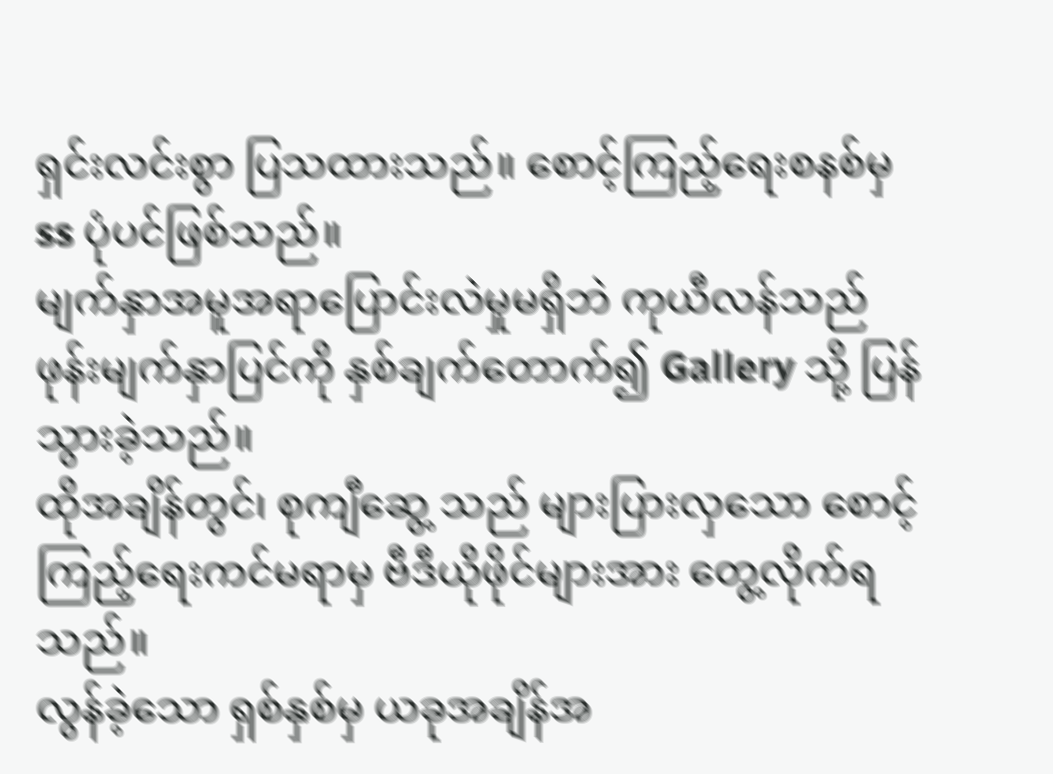ရှင်းလင်းစွာ ပြသထားသည်။ စောင့်ကြည့်ရေးစနစ်မှ ss ပုံပင်ဖြစ်သည်။
မျက်နှာအမူအရာပြောင်းလဲမှုမရှိဘဲ ကုယီလန်သည် ဖုန်းမျက်နှာပြင်ကို နှစ်ချက်တောက်၍ Gallery သို့ ပြန်သွားခဲ့သည်။
ထိုအချိန်တွင်၊ စုကျီဆွေ့ သည် များပြားလှသော စောင့်ကြည့်ရေးကင်မရာမှ ဗီဒီယိုဖိုင်များအား တွေ့လိုက်ရသည်။
လွန်ခဲ့သော ရှစ်နှစ်မှ ယခုအချိန်အ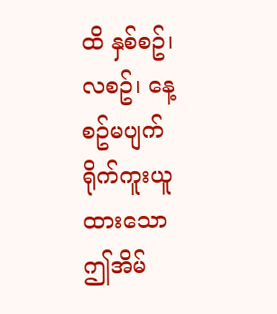ထိ နှစ်စဥ်၊ လစဥ်၊ နေ့စဥ်မပျက် ရိုက်ကူးယူထားသော ဤအိမ်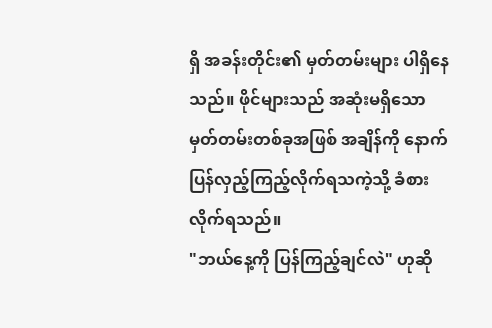ရှိ အခန်းတိုင်း၏ မှတ်တမ်းများ ပါရှိနေသည်။ ဖိုင်များသည် အဆုံးမရှိသော မှတ်တမ်းတစ်ခုအဖြစ် အချိန်ကို နောက်ပြန်လှည့်ကြည့်လိုက်ရသကဲ့သို့ ခံစားလိုက်ရသည်။
"ဘယ်နေ့ကို ပြန်ကြည့်ချင်လဲ" ဟုဆို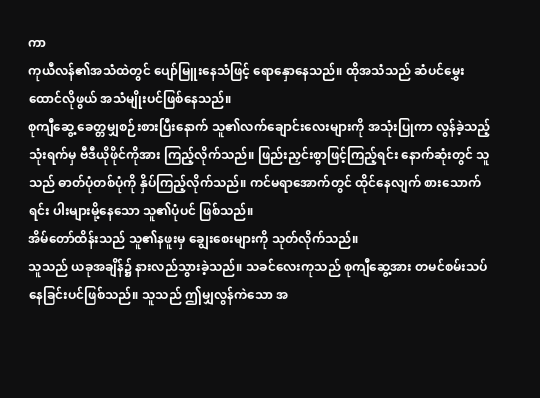ကာ
ကုယီလန်၏အသံထဲတွင် ပျော်မြူးနေသံဖြင့် ရောနှောနေသည်။ ထိုအသံသည် ဆံပင်မွှေးထောင်လိုဖွယ် အသံမျိုးပင်ဖြစ်နေသည်။
စုကျီဆွေ့ ခေတ္တမျှစဉ်းစားပြီးနောက် သူ၏လက်ချောင်းလေးများကို အသုံးပြုကာ လွန်ခဲ့သည့်သုံးရက်မှ ဗီဒီယိုဖိုင်ကိုအား ကြည့်လိုက်သည်။ ဖြည်းညှင်းစွာဖြင့်ကြည့်ရင်း နောက်ဆုံးတွင် သူသည် ဓာတ်ပုံတစ်ပုံကို နှိပ်ကြည့်လိုက်သည်။ ကင်မရာအောက်တွင် ထိုင်နေလျက် စားသောက်ရင်း ပါးများမို့နေသော သူ၏ပုံပင် ဖြစ်သည်။
အိမ်တော်ထိန်းသည် သူ၏နဖူးမှ ချွေးစေးများကို သုတ်လိုက်သည်။
သူသည် ယခုအချိန်၌ နားလည်သွားခဲ့သည်။ သခင်လေးကုသည် စုကျီဆွေ့အား တမင်စမ်းသပ်နေခြင်းပင်ဖြစ်သည်။ သူသည် ဤမျှလွန်ကဲသော အ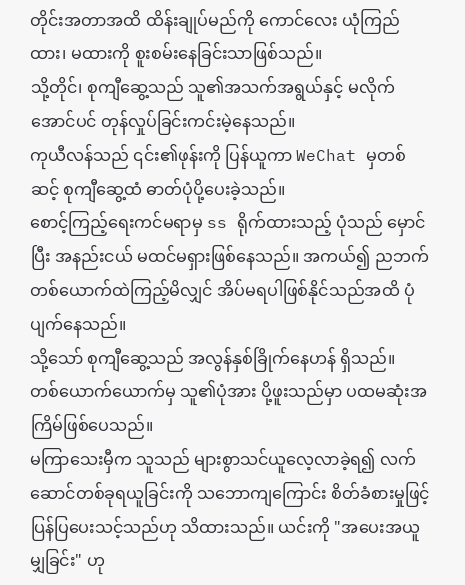တိုင်းအတာအထိ ထိန်းချုပ်မည်ကို ကောင်လေး ယုံကြည်ထား၊ မထားကို စူးစမ်းနေခြင်းသာဖြစ်သည်။
သို့တိုင်၊ စုကျီဆွေ့သည် သူ၏အသက်အရွယ်နှင့် မလိုက်အောင်ပင် တုန်လှုပ်ခြင်းကင်းမဲ့နေသည်။
ကုယီလန်သည် ၎င်း၏ဖုန်းကို ပြန်ယူကာ WeChat မှတစ်ဆင့် စုကျီဆွေ့ထံ ဓာတ်ပုံပို့ပေးခဲ့သည်။
စောင့်ကြည့်ရေးကင်မရာမှ ss ရိုက်ထားသည့် ပုံသည် မှောင်ပြီး အနည်းငယ် မထင်မရှားဖြစ်နေသည်။ အကယ်၍ ညဘက် တစ်ယောက်ထဲကြည့်မိလျှင် အိပ်မရပါဖြစ်နိုင်သည်အထိ ပုံပျက်နေသည်။
သို့သော် စုကျီဆွေ့သည် အလွန်နှစ်ခြိုက်နေဟန် ရှိသည်။
တစ်ယောက်ယောက်မှ သူ၏ပုံအား ပို့ဖူးသည်မှာ ပထမဆုံးအကြိမ်ဖြစ်ပေသည်။
မကြာသေးမှီက သူသည် များစွာသင်ယူလေ့လာခဲ့ရ၍ လက်ဆောင်တစ်ခုရယူခြင်းကို သဘောကျကြောင်း စိတ်ခံစားမှုဖြင့် ပြန်ပြပေးသင့်သည်ဟု သိထားသည်။ ယင်းကို "အပေးအယူမျှခြင်း" ဟု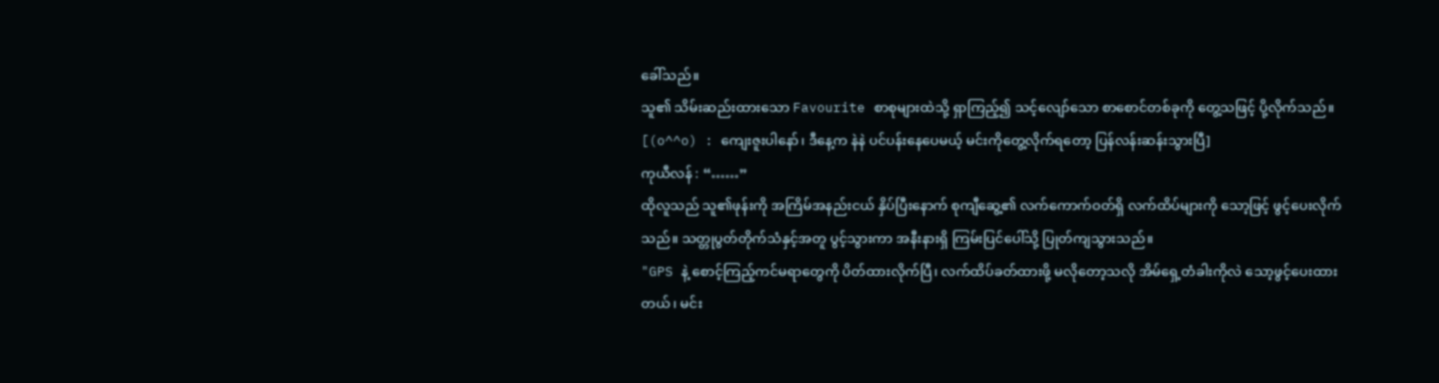ခေါ်သည်။
သူ၏ သိမ်းဆည်းထားသော Favourite စာစုများထဲသို့ ရှာကြည့်၍ သင့်လျော်သော စာစောင်တစ်ခုကို တွေ့သဖြင့် ပို့လိုက်သည်။
[(o^^o) : ကျေးဇူးပါနော်၊ ဒီနေ့က နဲနဲ ပင်ပန်းနေပေမယ့် မင်းကိုတွေ့လိုက်ရတော့ ပြန်လန်းဆန်းသွားပြီ]
ကုယီလန် : “……”
ထိုလူသည် သူ၏ဖုန်းကို အကြိမ်အနည်းငယ် နှိပ်ပြီးနောက် စုကျီဆွေ့၏ လက်ကောက်ဝတ်ရှိ လက်ထိပ်များကို သော့ဖြင့် ဖွင့်ပေးလိုက်သည်။ သတ္တုပွတ်တိုက်သံနှင့်အတူ ပွင့်သွားကာ အနီးနားရှိ ကြမ်းပြင်ပေါ်သို့ ပြုတ်ကျသွားသည်။
"GPS နဲ့ စောင့်ကြည့်ကင်မရာတွေကို ပိတ်ထားလိုက်ပြီ၊ လက်ထိပ်ခတ်ထားဖို့ မလိုတော့သလို အိမ်ရှေ့တံခါးကိုလဲ သော့ဖွင့်ပေးထားတယ်၊ မင်း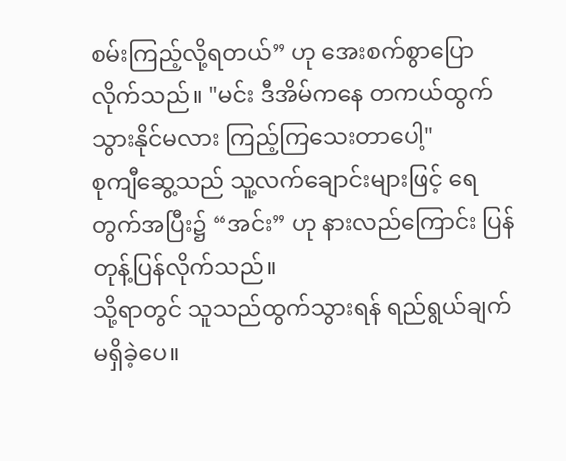စမ်းကြည့်လို့ရတယ်” ဟု အေးစက်စွာပြောလိုက်သည်။ "မင်း ဒီအိမ်ကနေ တကယ်ထွက်သွားနိုင်မလား ကြည့်ကြသေးတာပေါ့"
စုကျီဆွေ့သည် သူ့လက်ချောင်းများဖြင့် ရေတွက်အပြီး၌ “အင်း” ဟု နားလည်ကြောင်း ပြန်တုန့်ပြန်လိုက်သည်။
သို့ရာတွင် သူသည်ထွက်သွားရန် ရည်ရွယ်ချက်မရှိခဲ့ပေ။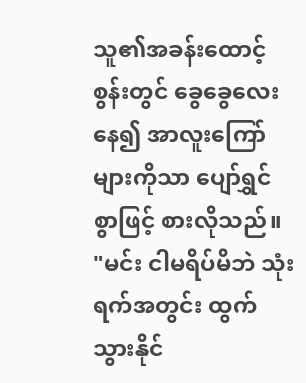သူ၏အခန်းထောင့်စွန်းတွင် ခွေခွေလေးနေ၍ အာလူးကြော်များကိုသာ ပျော်ရွှင်စွာဖြင့် စားလိုသည်။
"မင်း ငါမရိပ်မိဘဲ သုံးရက်အတွင်း ထွက်သွားနိုင်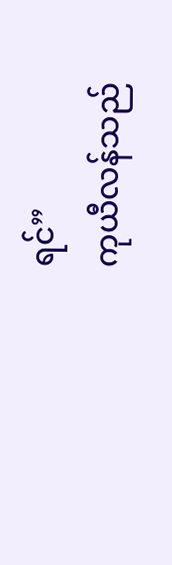ရင်”
ကုယီလန်သည်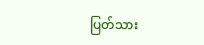ပြတ်သား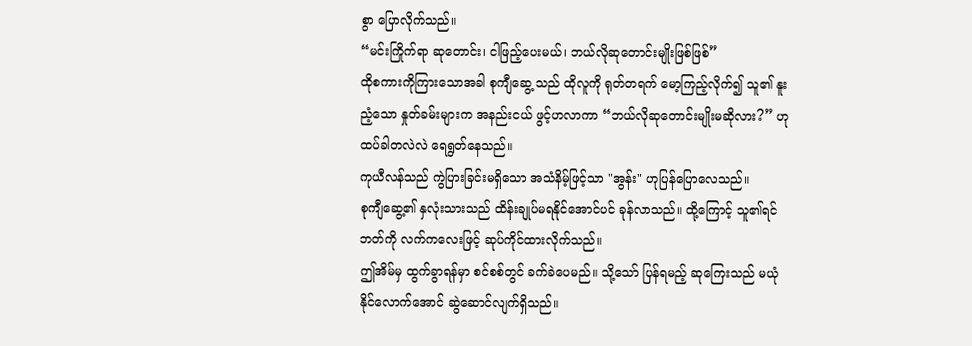စွာ ပြောလိုက်သည်။
“မင်းကြိုက်ရာ ဆုတောင်း၊ ငါဖြည့်ပေးမယ်၊ ဘယ်လိုဆုတောင်းမျိုးဖြစ်ဖြစ်”
ထိုစကားကိုကြားသောအခါ စုကျီဆွေ့ သည် ထိုလူကို ရုတ်တရက် မော့ကြည့်လိုက်၍ သူ၏ နူးညံ့သော နှုတ်ခမ်းများက အနည်းငယ် ဖွင့်ဟလာကာ “ဘယ်လိုဆုတောင်းမျိုးမဆိုလား?” ဟု ထပ်ခါတလဲလဲ ရေရွတ်နေသည်။
ကုယီလန်သည် ကွဲပြားခြင်းမရှိသော အသံနိမ့်ဖြင့်သာ "အွန်း" ဟုပြန်ပြောလေသည်။
စုကျီဆွေ့၏ နှလုံးသားသည် ထိန်းချုပ်မရနိုင်အောင်ပင် ခုန်လာသည်။ ထို့ကြောင့် သူ၏ရင်ဘတ်ကို လက်ကလေးဖြင့် ဆုပ်ကိုင်ထားလိုက်သည်။
ဤအိမ်မှ ထွက်ခွာရန်မှာ စင်စစ်တွင် ခက်ခဲပေမည်။ သို့သော် ပြန်ရမည့် ဆုကြေးသည် မယုံနိုင်လောက်အောင် ဆွဲဆောင်လျက်ရှိသည်။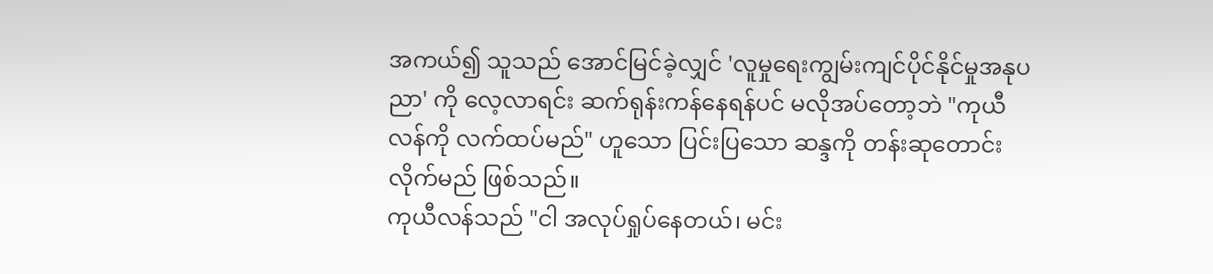အကယ်၍ သူသည် အောင်မြင်ခဲ့လျှင် 'လူမှုရေးကျွမ်းကျင်ပိုင်နိုင်မှုအနုပညာ' ကို လေ့လာရင်း ဆက်ရုန်းကန်နေရန်ပင် မလိုအပ်တော့ဘဲ "ကုယီလန်ကို လက်ထပ်မည်" ဟူသော ပြင်းပြသော ဆန္ဒကို တန်းဆုတောင်းလိုက်မည် ဖြစ်သည်။
ကုယီလန်သည် "ငါ အလုပ်ရှုပ်နေတယ်၊ မင်း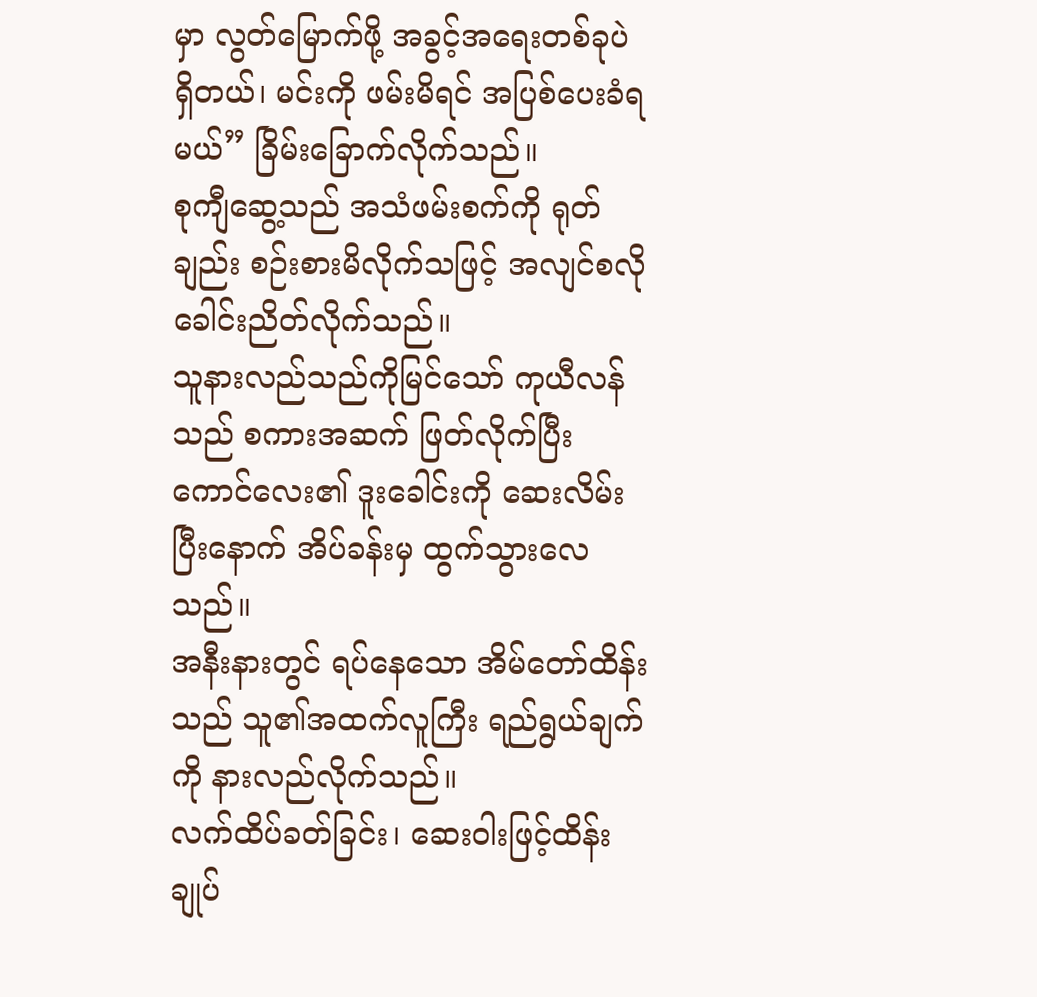မှာ လွတ်မြောက်ဖို့ အခွင့်အရေးတစ်ခုပဲ ရှိတယ်၊ မင်းကို ဖမ်းမိရင် အပြစ်ပေးခံရမယ်” ခြိမ်းခြောက်လိုက်သည်။
စုကျီဆွေ့သည် အသံဖမ်းစက်ကို ရုတ်ချည်း စဉ်းစားမိလိုက်သဖြင့် အလျင်စလို ခေါင်းညိတ်လိုက်သည်။
သူနားလည်သည်ကိုမြင်သော် ကုယီလန်သည် စကားအဆက် ဖြတ်လိုက်ပြီး ကောင်လေး၏ ဒူးခေါင်းကို ဆေးလိမ်းပြီးနောက် အိပ်ခန်းမှ ထွက်သွားလေသည်။
အနီးနားတွင် ရပ်နေသော အိမ်တော်ထိန်းသည် သူ၏အထက်လူကြီး ရည်ရွယ်ချက်ကို နားလည်လိုက်သည်။
လက်ထိပ်ခတ်ခြင်း၊ ဆေးဝါးဖြင့်ထိန်းချုပ်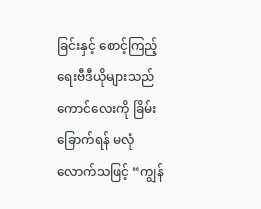ခြင်းနှင့် စောင့်ကြည့်ရေးဗီဒီယိုများသည် ကောင်လေးကို ခြိမ်းခြောက်ရန် မလုံလောက်သဖြင့် “ကျွန်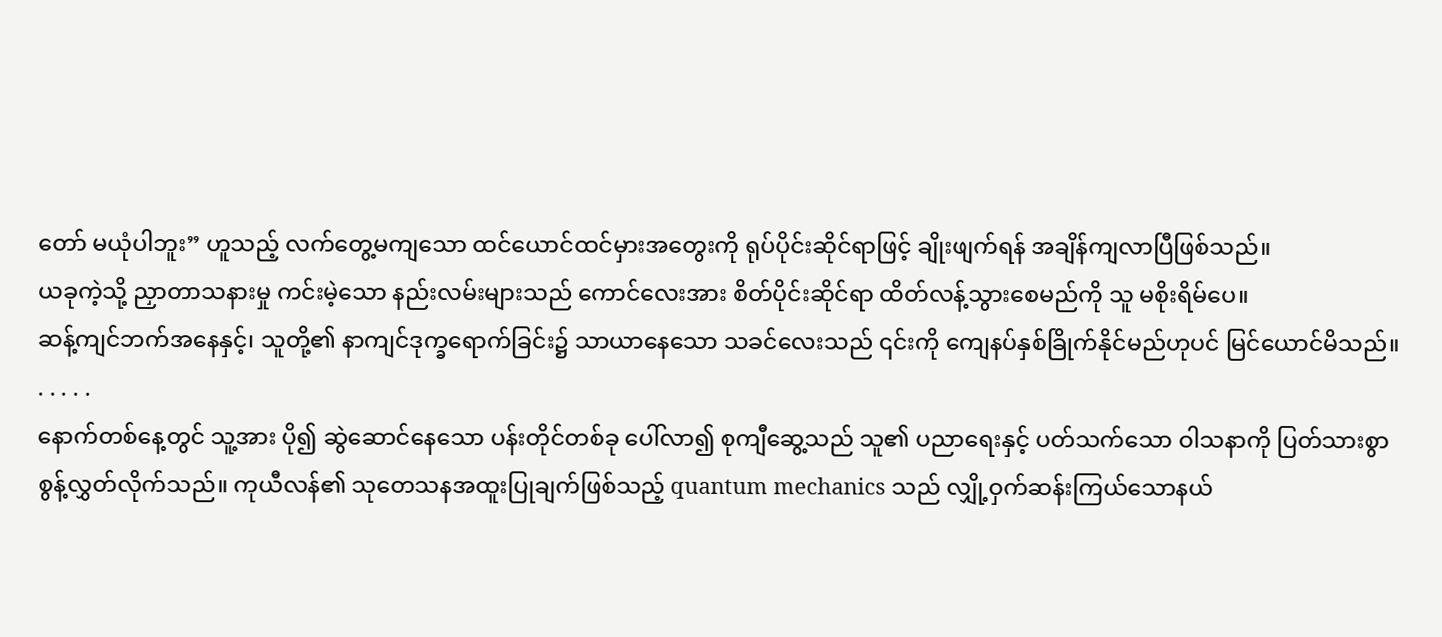တော် မယုံပါဘူး” ဟူသည့် လက်တွေ့မကျသော ထင်ယောင်ထင်မှားအတွေးကို ရုပ်ပိုင်းဆိုင်ရာဖြင့် ချိုးဖျက်ရန် အချိန်ကျလာပြီဖြစ်သည်။
ယခုကဲ့သို့ ညှာတာသနားမှု ကင်းမဲ့သော နည်းလမ်းများသည် ကောင်လေးအား စိတ်ပိုင်းဆိုင်ရာ ထိတ်လန့်သွားစေမည်ကို သူ မစိုးရိမ်ပေ။
ဆန့်ကျင်ဘက်အနေနှင့်၊ သူတို့၏ နာကျင်ဒုက္ခရောက်ခြင်း၌ သာယာနေသော သခင်လေးသည် ၎င်းကို ကျေနပ်နှစ်ခြိုက်နိုင်မည်ဟုပင် မြင်ယောင်မိသည်။
. . . . .
နောက်တစ်နေ့တွင် သူ့အား ပို၍ ဆွဲဆောင်နေသော ပန်းတိုင်တစ်ခု ပေါ်လာ၍ စုကျီဆွေ့သည် သူ၏ ပညာရေးနှင့် ပတ်သက်သော ဝါသနာကို ပြတ်သားစွာ စွန့်လွှတ်လိုက်သည်။ ကုယီလန်၏ သုတေသနအထူးပြုချက်ဖြစ်သည့် quantum mechanics သည် လျှို့ဝှက်ဆန်းကြယ်သောနယ်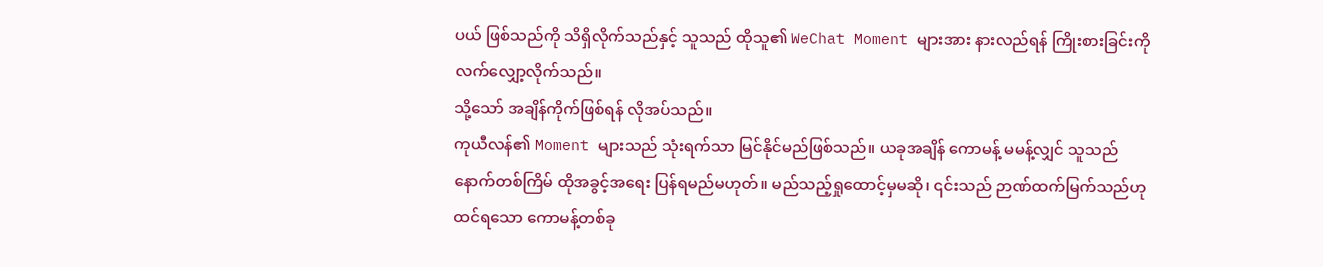ပယ် ဖြစ်သည်ကို သိရှိလိုက်သည်နှင့် သူသည် ထိုသူ၏ WeChat Moment များအား နားလည်ရန် ကြိုးစားခြင်းကို လက်လျှော့လိုက်သည်။
သို့သော် အချိန်ကိုက်ဖြစ်ရန် လိုအပ်သည်။
ကုယီလန်၏ Moment များသည် သုံးရက်သာ မြင်နိုင်မည်ဖြစ်သည်။ ယခုအချိန် ကောမန့် မမန့်လျှင် သူသည် နောက်တစ်ကြိမ် ထိုအခွင့်အရေး ပြန်ရမည်မဟုတ်။ မည်သည့်ရှုထောင့်မှမဆို၊ ၎င်းသည် ဉာဏ်ထက်မြက်သည်ဟုထင်ရသော ကောမန့်တစ်ခု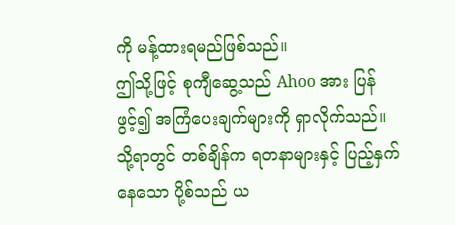ကို မန့်ထားရမည်ဖြစ်သည်။
ဤသို့ဖြင့် စုကျီဆွေ့သည် Ahoo အား ပြန်ဖွင့်၍ အကြံပေးချက်များကို ရှာလိုက်သည်။
သို့ရာတွင် တစ်ချိန်က ရတနာများနှင့် ပြည့်နှက်နေသော ပို့စ်သည် ယ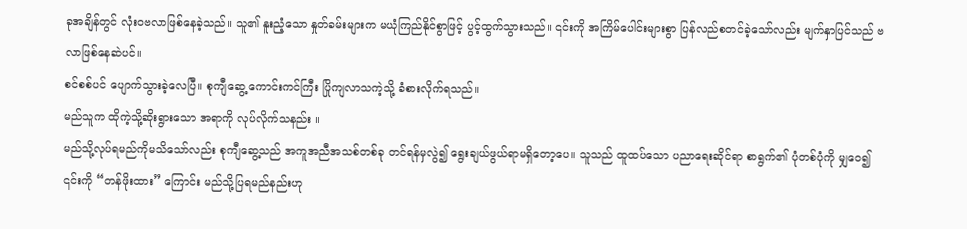ခုအချိန်တွင် လုံးဝဗလာဖြစ်နေခဲ့သည်။ သူ၏ နူးညံ့သော နှုတ်ခမ်းများက မယုံကြည်နိုင်စွာဖြင့် ပွင့်ထွက်သွားသည်။ ၎င်းကို အကြိမ်ပေါင်းများစွာ ပြန်လည်စတင်ခဲ့သော်လည်း မျက်နှာပြင်သည် ဗလာဖြစ်နေဆဲပင်။
စင်စစ်ပင် ပျောက်သွားခဲ့လေပြီ။ စုကျီဆွေ့ ကောင်းကင်ကြီး ပြိုကျလာသကဲ့သို့ ခံစားလိုက်ရသည်။
မည်သူက ထိုကဲ့သို့ဆိုးရွားသော အရာကို လုပ်လိုက်သနည်း ။
မည်သို့လုပ်ရမည်ကိုမသိသော်လည်း စုကျီဆွေ့သည် အကူအညီအသစ်တစ်ခု တင်ရန်မှလွဲ၍ ရွေးချယ်ဖွယ်ရာမရှိတော့ပေ။ သူသည် ထူထပ်သော ပညာရေးဆိုင်ရာ စာရွက်၏ ပုံတစ်ပုံကို မျှဝေ၍ ၎င်းကို “တန်ဖိုးထား” ကြောင်း မည်သို့ပြရမည်နည်းဟု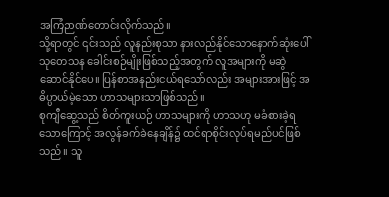အကြံဉာဏ်တောင်းလိုက်သည်။
သို့ရာတွင် ၎င်းသည် လူနည်းစုသာ နားလည်နိုင်သောနောက်ဆုံးပေါ် သုတေသန ခေါင်းစဉ်မျိုးဖြစ်သည့်အတွက် လူအများကို မဆွဲဆောင်နိုင်ပေ။ ပြန်စာအနည်းငယ်ရသော်လည်း အများအားဖြင့် အဓိပ္ပာယ်မဲ့သော ဟာသများသာဖြစ်သည်။
စုကျီဆွေ့သည် စိတ်ကူးယဉ် ဟာသများကို ဟာသဟု မခံစားခဲ့ရသောကြောင့် အလွန်ခက်ခဲနေချိန်၌ ထင်ရာစိုင်းလုပ်ရမည်ပင်ဖြစ်သည်။ သူ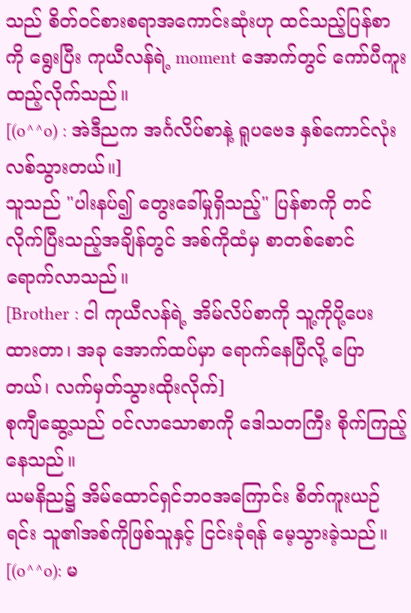သည် စိတ်ဝင်စားစရာအကောင်းဆုံးဟု ထင်သည့်ပြန်စာကို ရွေးပြီး ကုယီလန်ရဲ့ moment အောက်တွင် ကော်ပီကူးထည့်လိုက်သည်။
[(o^^o) : အဲဒီညက အင်္ဂလိပ်စာနဲ့ ရူပဗေဒ နှစ်ကောင်လုံး လစ်သွားတယ်။]
သူသည် "ပါးနပ်၍ တွေးခေါ်မှုရှိသည့်" ပြန်စာကို တင်လိုက်ပြီးသည့်အချိန်တွင် အစ်ကိုထံမှ စာတစ်စောင် ရောက်လာသည်။
[Brother : ငါ ကုယီလန်ရဲ့ အိမ်လိပ်စာကို သူ့ကိုပို့ပေးထားတာ၊ အခု အောက်ထပ်မှာ ရောက်နေပြီလို့ ပြောတယ်၊ လက်မှတ်သွားထိုးလိုက်]
စုကျီဆွေ့သည် ဝင်လာသောစာကို ဒေါသတကြီး စိုက်ကြည့်နေသည်။
ယမနိည၌ အိမ်ထောင်ရှင်ဘဝအကြောင်း စိတ်ကူးယဉ်ရင်း သူ၏အစ်ကိုဖြစ်သူနှင့် ငြင်းခုံရန် မေ့သွားခဲ့သည်။
[(o^^o): မ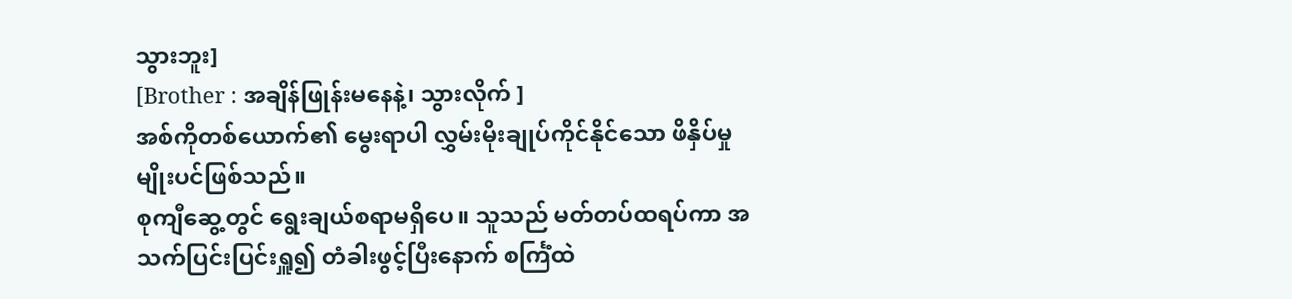သွားဘူး]
[Brother : အချိန်ဖြုန်းမနေနဲ့၊ သွားလိုက် ]
အစ်ကိုတစ်ယောက်၏ မွေးရာပါ လွှမ်းမိုးချုပ်ကိုင်နိုင်သော ဖိနှိပ်မှုမျိုးပင်ဖြစ်သည်။
စုကျီဆွေ့တွင် ရွေးချယ်စရာမရှိပေ။ သူသည် မတ်တပ်ထရပ်ကာ အသက်ပြင်းပြင်းရှူ၍ တံခါးဖွင့်ပြီးနောက် စင်္ကြံထဲ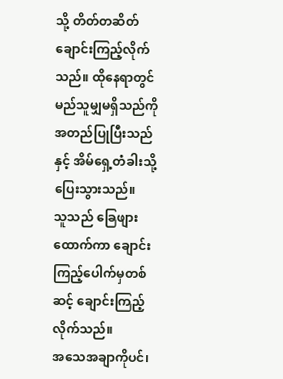သို့ တိတ်တဆိတ် ချောင်းကြည့်လိုက်သည်။ ထိုနေရာတွင် မည်သူမျှမရှိသည်ကို အတည်ပြုပြီးသည်နှင့် အိမ်ရှေ့တံခါးသို့ ပြေးသွားသည်။
သူသည် ခြေဖျားထောက်ကာ ချောင်းကြည့်ပေါက်မှတစ်ဆင့် ချောင်းကြည့်လိုက်သည်။
အသေအချာကိုပင်၊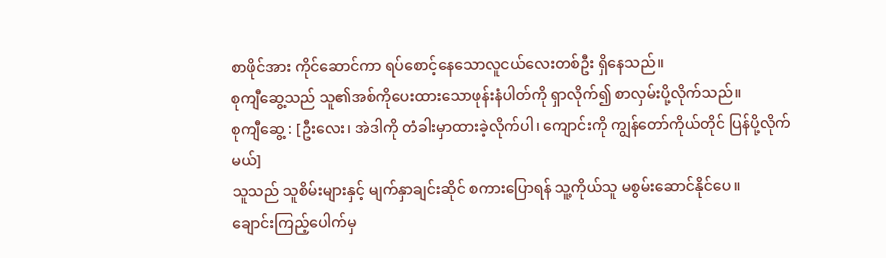စာဖိုင်အား ကိုင်ဆောင်ကာ ရပ်စောင့်နေသောလူငယ်လေးတစ်ဦး ရှိနေသည်။
စုကျီဆွေ့သည် သူ၏အစ်ကိုပေးထားသောဖုန်းနံပါတ်ကို ရှာလိုက်၍ စာလှမ်းပို့လိုက်သည်။
စုကျီဆွေ့ : [ဦးလေး၊ အဲဒါကို တံခါးမှာထားခဲ့လိုက်ပါ၊ ကျောင်းကို ကျွန်တော်ကိုယ်တိုင် ပြန်ပို့လိုက်မယ်]
သူသည် သူစိမ်းများနှင့် မျက်နှာချင်းဆိုင် စကားပြောရန် သူ့ကိုယ်သူ မစွမ်းဆောင်နိုင်ပေ။
ချောင်းကြည့်ပေါက်မှ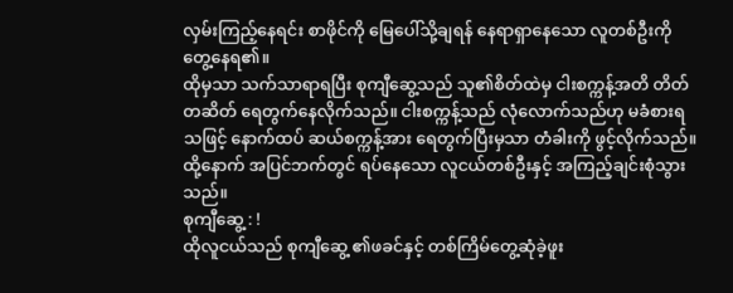လှမ်းကြည့်နေရင်း စာဖိုင်ကို မြေပေါ်သို့ချရန် နေရာရှာနေသော လူတစ်ဦးကို တွေ့နေရ၏။
ထိုမှသာ သက်သာရာရပြီး စုကျီဆွေ့သည် သူ၏စိတ်ထဲမှ ငါးစက္ကန့်အတိ တိတ်တဆိတ် ရေတွက်နေလိုက်သည်။ ငါးစက္ကန့်သည် လုံလောက်သည်ဟု မခံစားရသဖြင့် နောက်ထပ် ဆယ်စက္ကန့်အား ရေတွက်ပြီးမှသာ တံခါးကို ဖွင့်လိုက်သည်။
ထို့နောက် အပြင်ဘက်တွင် ရပ်နေသော လူငယ်တစ်ဦးနှင့် အကြည့်ချင်းစုံသွားသည်။
စုကျီဆွေ့ : !
ထိုလူငယ်သည် စုကျီဆွေ့ ၏ဖခင်နှင့် တစ်ကြိမ်တွေ့ဆုံခဲ့ဖူး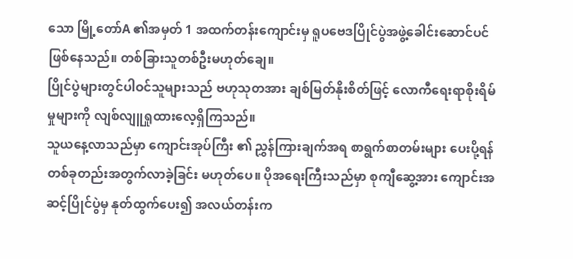သော မြို့တော်A ၏အမှတ် 1 အထက်တန်းကျောင်းမှ ရူပဗေဒပြိုင်ပွဲအဖွဲ့ခေါင်းဆောင်ပင်ဖြစ်နေသည်။ တစ်ခြားသူတစ်ဦးမဟုတ်ချေ။
ပြိုင်ပွဲများတွင်ပါဝင်သူများသည် ဗဟုသုတအား ချစ်မြတ်နိုးစိတ်ဖြင့် လောကီရေးရာစိုးရိမ်မှုများကို လျစ်လျူရှုထားလေ့ရှိကြသည်။
သူယနေ့လာသည်မှာ ကျောင်းအုပ်ကြီး ၏ ညွှန်ကြားချက်အရ စာရွက်စာတမ်းများ ပေးပို့ရန် တစ်ခုတည်းအတွက်လာခဲ့ခြင်း မဟုတ်ပေ။ ပိုအရေးကြီးသည်မှာ စုကျီဆွေ့အား ကျောင်းအဆင့်ပြိုင်ပွဲမှ နုတ်ထွက်ပေး၍ အလယ်တန်းက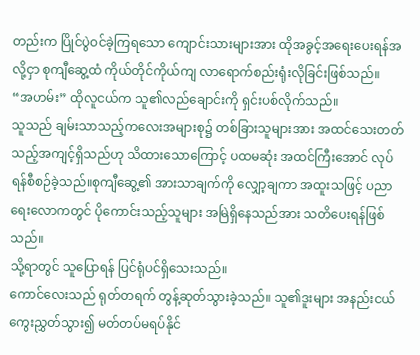တည်းက ပြိုင်ပွဲဝင်ခဲ့ကြရသော ကျောင်းသားများအား ထိုအခွင့်အရေးပေးရန်အလို့ငှာ စုကျီဆွေ့ထံ ကိုယ်တိုင်ကိုယ်ကျ လာရောက်စည်းရုံးလိုခြင်းဖြစ်သည်။
“အဟမ်း” ထိုလူငယ်က သူ၏လည်ချောင်းကို ရှင်းပစ်လိုက်သည်။
သူသည် ချမ်းသာသည့်ကလေးအများစု၌ တစ်ခြားသူများအား အထင်သေးတတ်သည့်အကျင့်ရှိသည်ဟု သိထားသောကြောင့် ပထမဆုံး အထင်ကြီးအောင် လုပ်ရန်စီစဉ်ခဲ့သည်။စုကျီဆွေ့၏ အားသာချက်ကို လျှော့ချကာ အထူးသဖြင့် ပညာရေးလောကတွင် ပိုကောင်းသည့်သူများ အမြဲရှိနေသည်အား သတိပေးရန်ဖြစ်သည်။
သို့ရာတွင် သူပြောရန် ပြင်ရုံပင်ရှိသေးသည်။
ကောင်လေးသည် ရုတ်တရက် တွန့်ဆုတ်သွားခဲ့သည်။ သူ၏ဒူးများ အနည်းငယ်ကွေးညွှတ်သွား၍ မတ်တပ်မရပ်နိုင်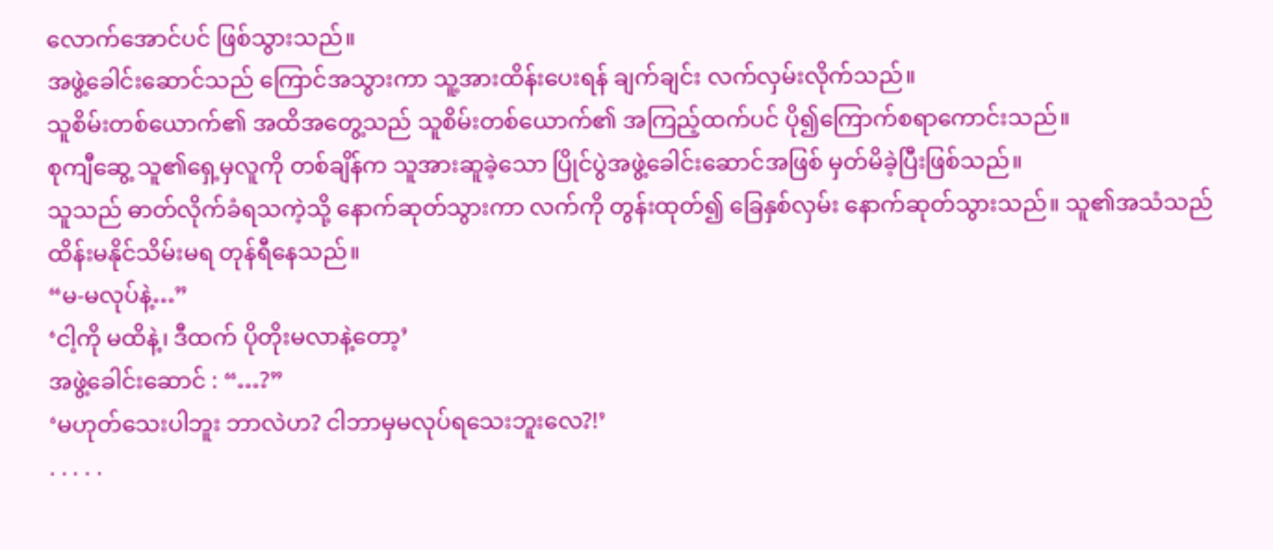လောက်အောင်ပင် ဖြစ်သွားသည်။
အဖွဲ့ခေါင်းဆောင်သည် ကြောင်အသွားကာ သူ့အားထိန်းပေးရန် ချက်ချင်း လက်လှမ်းလိုက်သည်။
သူစိမ်းတစ်ယောက်၏ အထိအတွေ့သည် သူစိမ်းတစ်ယောက်၏ အကြည့်ထက်ပင် ပို၍ကြောက်စရာကောင်းသည်။
စုကျီဆွေ့ သူ၏ရှေ့မှလူကို တစ်ချိန်က သူအားဆူခဲ့သော ပြိုင်ပွဲအဖွဲ့ခေါင်းဆောင်အဖြစ် မှတ်မိခဲ့ပြီးဖြစ်သည်။
သူသည် ဓာတ်လိုက်ခံရသကဲ့သို့ နောက်ဆုတ်သွားကာ လက်ကို တွန်းထုတ်၍ ခြေနှစ်လှမ်း နောက်ဆုတ်သွားသည်။ သူ၏အသံသည် ထိန်းမနိုင်သိမ်းမရ တုန်ရီနေသည်။
“မ-မလုပ်နဲ့…”
‘ငါ့ကို မထိနဲ့၊ ဒီထက် ပိုတိုးမလာနဲ့တော့’
အဖွဲ့ခေါင်းဆောင် : “…?”
‘မဟုတ်သေးပါဘူး ဘာလဲဟ? ငါဘာမှမလုပ်ရသေးဘူးလေ?!’
. . . . .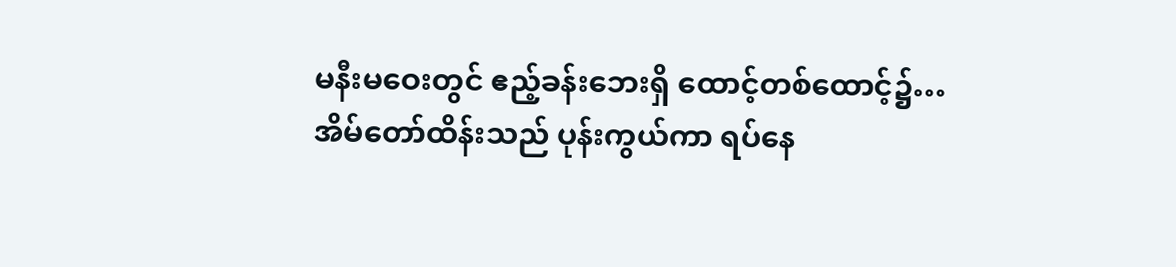မနီးမဝေးတွင် ဧည့်ခန်းဘေးရှိ ထောင့်တစ်ထောင့်၌…
အိမ်တော်ထိန်းသည် ပုန်းကွယ်ကာ ရပ်နေ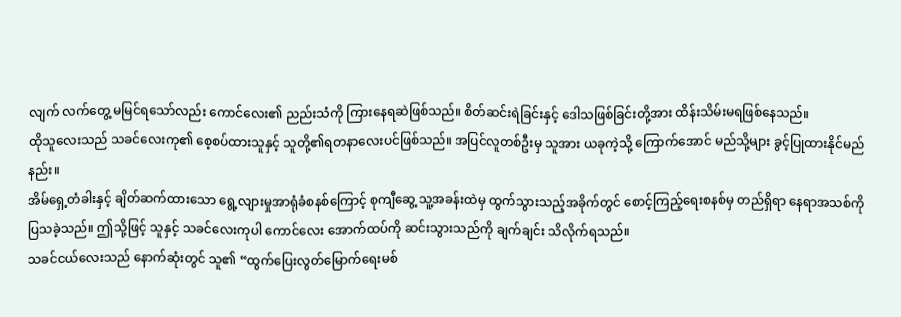လျက် လက်တွေ့ မမြင်ရသော်လည်း ကောင်လေး၏ ညည်းသံကို ကြားနေရဆဲဖြစ်သည်။ စိတ်ဆင်းရဲခြင်းနှင့် ဒေါသဖြစ်ခြင်းတို့အား ထိန်းသိမ်းမရဖြစ်နေသည်။
ထိုသူလေးသည် သခင်လေးကု၏ စေ့စပ်ထားသူနှင့် သူတို့၏ရတနာလေးပင်ဖြစ်သည်။ အပြင်လူတစ်ဦးမှ သူအား ယခုကဲ့သို့ ကြောက်အောင် မည်သို့များ ခွင့်ပြုထားနိုင်မည်နည်း။
အိမ်ရှေ့တံခါးနှင့် ချိတ်ဆက်ထားသော ရွေ့လျားမှုအာရုံခံစနစ်ကြောင့် စုကျီဆွေ့ သူ့အခန်းထဲမှ ထွက်သွားသည့်အခိုက်တွင် စောင့်ကြည့်ရေးစနစ်မှ တည်ရှိရာ နေရာအသစ်ကို ပြသခဲ့သည်။ ဤသို့ဖြင့် သူနှင့် သခင်လေးကုပါ ကောင်လေး အောက်ထပ်ကို ဆင်းသွားသည်ကို ချက်ချင်း သိလိုက်ရသည်။
သခင်ငယ်လေးသည် နောက်ဆုံးတွင် သူ၏ “ထွက်ပြေးလွတ်မြောက်ရေးမစ်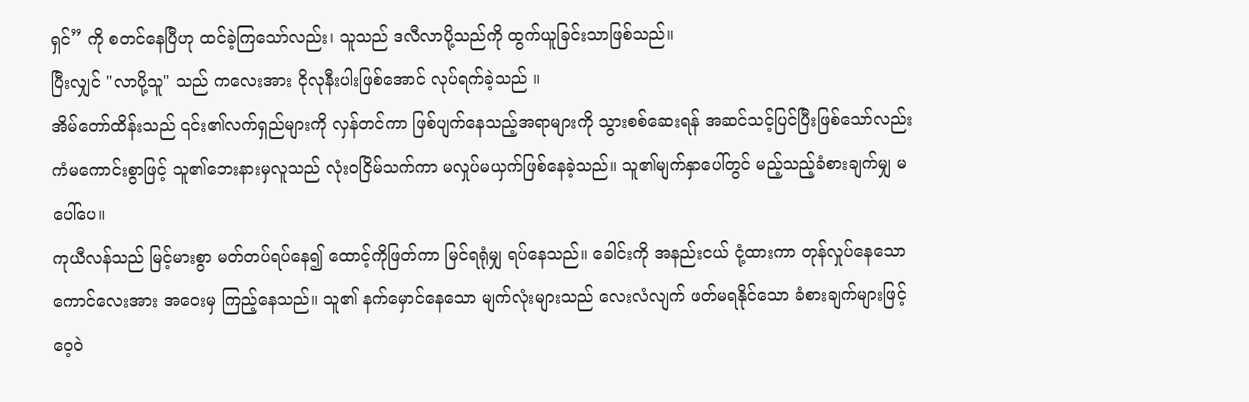ရှင်” ကို စတင်နေပြီဟု ထင်ခဲ့ကြသော်လည်း၊ သူသည် ဒလီလာပို့သည်ကို ထွက်ယူခြင်းသာဖြစ်သည်။
ပြီးလျှင် "လာပို့သူ" သည် ကလေးအား ငိုလုနီးပါးဖြစ်အောင် လုပ်ရက်ခဲ့သည် ။
အိမ်တော်ထိန်းသည် ၎င်း၏လက်ရှည်များကို လှန်တင်ကာ ဖြစ်ပျက်နေသည့်အရာများကို သွားစစ်ဆေးရန် အဆင်သင့်ပြင်ပြီးဖြစ်သော်လည်း ကံမကောင်းစွာဖြင့် သူ၏ဘေးနားမှလူသည် လုံးဝငြိမ်သက်ကာ မလှုပ်မယှက်ဖြစ်နေခဲ့သည်။ သူ၏မျက်နှာပေါ်တွင် မည့်သည့်ခံစားချက်မျှ မပေါ်ပေ။
ကုယီလန်သည် မြင့်မားစွာ မတ်တပ်ရပ်နေ၍ ထောင့်ကိုဖြတ်ကာ မြင်ရရုံမျှ ရပ်နေသည်။ ခေါင်းကို အနည်းငယ် ငုံ့ထားကာ တုန်လှုပ်နေသော ကောင်လေးအား အဝေးမှ ကြည့်နေသည်။ သူ၏ နက်မှောင်နေသော မျက်လုံးများသည် လေးလံလျက် ဖတ်မရနိုင်သော ခံစားချက်များဖြင့် ဝေ့ဝဲ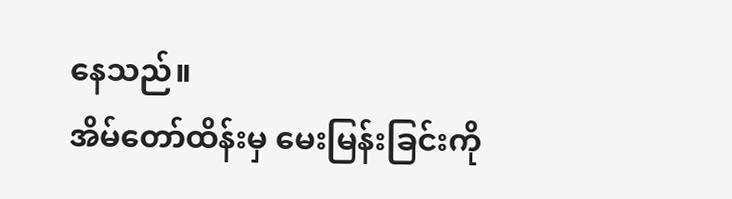နေသည်။
အိမ်တော်ထိန်းမှ မေးမြန်းခြင်းကို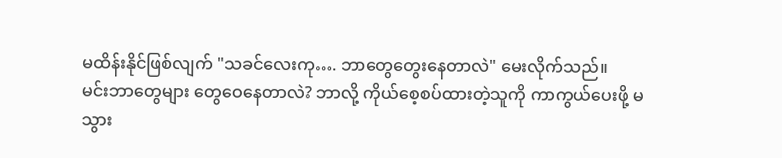မထိန်းနိုင်ဖြစ်လျက် "သခင်လေးကု…. ဘာတွေတွေးနေတာလဲ" မေးလိုက်သည်။
မင်းဘာတွေများ တွေဝေနေတာလဲ? ဘာလို့ ကိုယ်စေ့စပ်ထားတဲ့သူကို ကာကွယ်ပေးဖို့ မသွား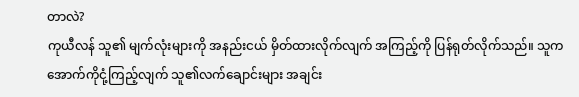တာလဲ?
ကုယီလန် သူ၏ မျက်လုံးများကို အနည်းငယ် မှိတ်ထားလိုက်လျက် အကြည့်ကို ပြန်ရုတ်လိုက်သည်။ သူက အောက်ကိုငုံ့ကြည့်လျက် သူ၏လက်ချောင်းများ အချင်း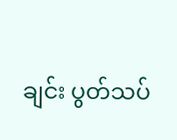ချင်း ပွတ်သပ်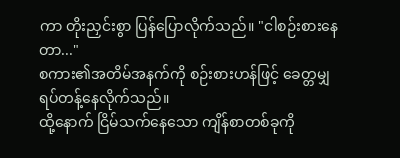ကာ တိုးညှင်းစွာ ပြန်ပြောလိုက်သည်။ "ငါစဉ်းစားနေတာ..."
စကား၏အတိမ်အနက်ကို စဉ်းစားဟန်ဖြင့် ခေတ္တမျှ ရပ်တန့်နေလိုက်သည်။
ထို့နောက် ငြိမ်သက်နေသော ကျိန်စာတစ်ခုကို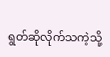ရွတ်ဆိုလိုက်သကဲ့သို့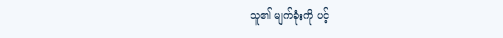သူ၏ မျက်ခုံးကို ပင့်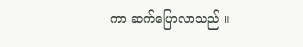ကာ ဆက်ပြောလာသည် ။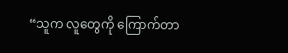“သူက လူတွေကို ကြောက်တာ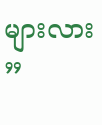များလား ”